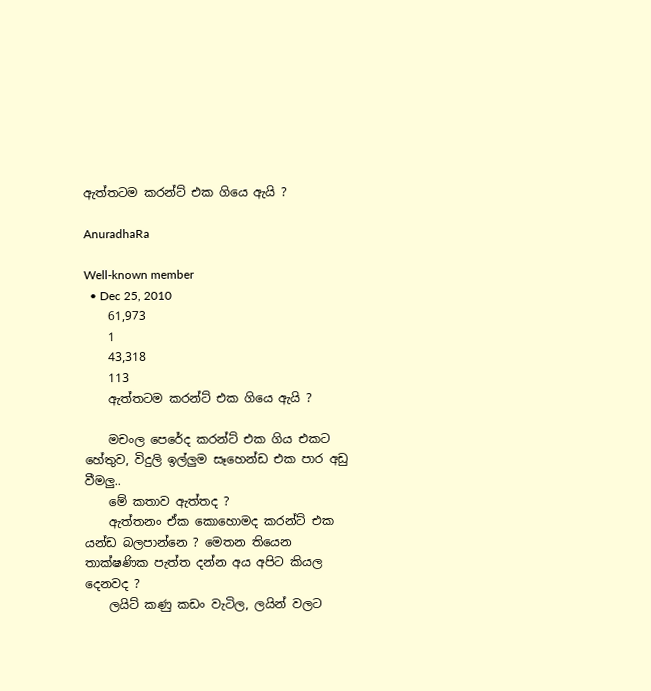ඇත්තටම කරන්ට් එක ගියෙ ඇයි ?

AnuradhaRa

Well-known member
  • Dec 25, 2010
    61,973
    1
    43,318
    113
    ඇත්තටම කරන්ට් එක ගියෙ ඇයි ?

    මචංල පෙරේද කරන්ට් එක ගිය එකට හේතුව, විදුලි ඉල්ලුම සෑහෙන්ඩ එක පාර අඩු වීමලු..
    මේ කතාව ඇත්තද ?
    ඇත්තනං ඒක කොහොමද කරන්ට් එක යන්ඩ බලපාන්නෙ ? මෙතන තියෙන තාක්ෂණික පැත්ත දන්න අය අපිට කියල දෙනවද ?
    ලයිට් කණු කඩං වැටිල, ලයින් වලට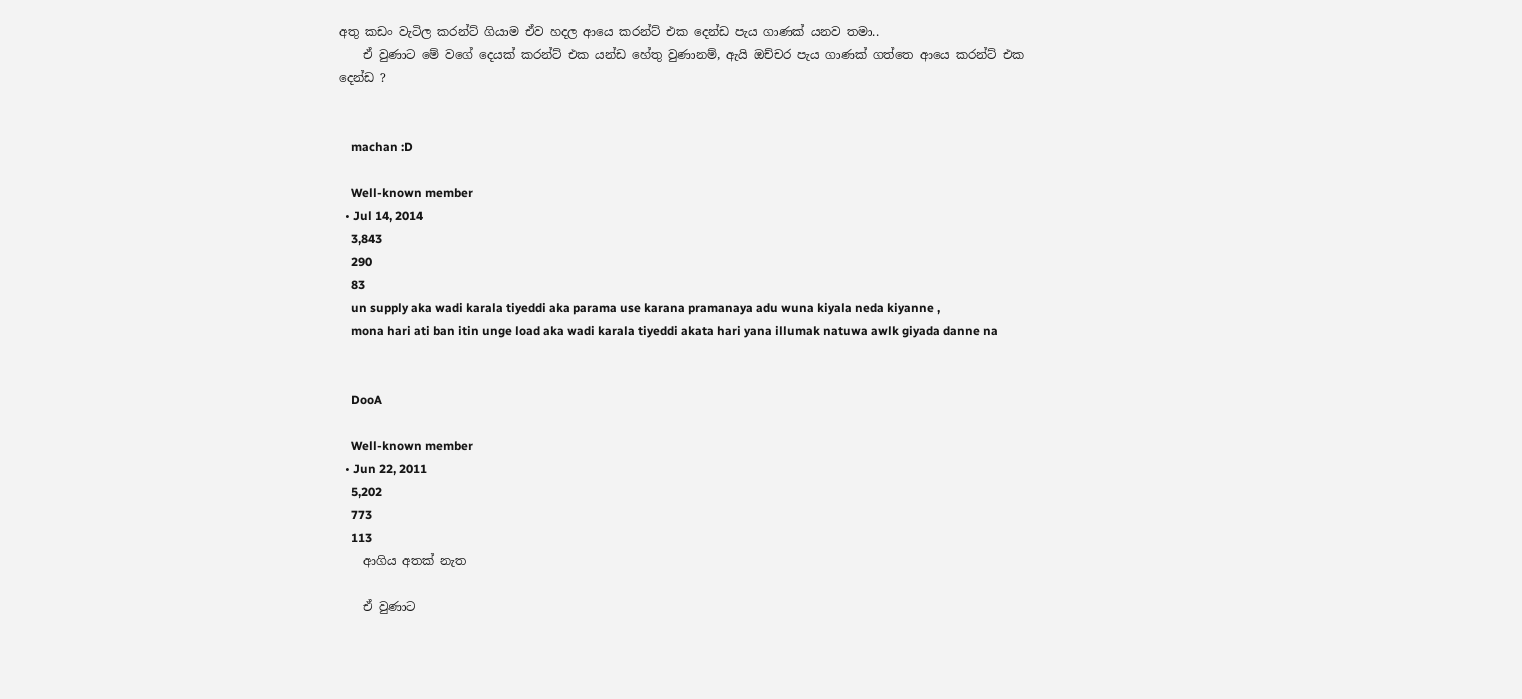අතු කඩං වැටිල කරන්ට් ගියාම ඒව හදල ආයෙ කරන්ට් එක දෙන්ඩ පැය ගාණක් යනව තමා..
    ඒ වුණාට මේ වගේ දෙයක් කරන්ට් එක යන්ඩ හේතු වුණානම්, ඇයි ඔච්චර පැය ගාණක් ගත්තෙ ආයෙ කරන්ට් එක දෙන්ඩ ?


    machan :D

    Well-known member
  • Jul 14, 2014
    3,843
    290
    83
    un supply aka wadi karala tiyeddi aka parama use karana pramanaya adu wuna kiyala neda kiyanne ,
    mona hari ati ban itin unge load aka wadi karala tiyeddi akata hari yana illumak natuwa awlk giyada danne na


    DooA

    Well-known member
  • Jun 22, 2011
    5,202
    773
    113
    ආගිය අතක් නැත

    ඒ වුණාට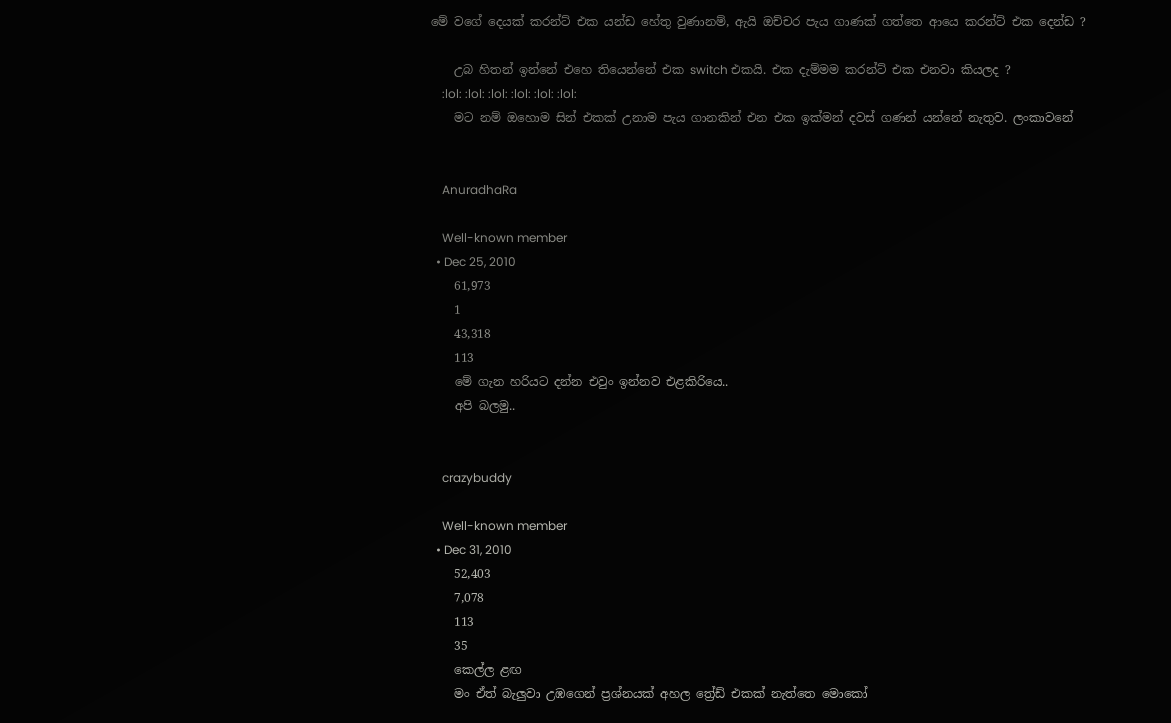මේ වගේ දෙයක් කරන්ට් එක යන්ඩ හේතු වුණානම්, ඇයි ඔච්චර පැය ගාණක් ගත්තෙ ආයෙ කරන්ට් එක දෙන්ඩ ?

    උබ හිතන් ඉන්නේ එහෙ තියෙන්නේ එක switch එකයි. එක දැම්මම කරන්ට් එක එනවා කියලද ?
    :lol: :lol: :lol: :lol: :lol: :lol:
    මට නම් ඔහොම සින් එකක් උනාම පැය ගානකින් එන එක ඉක්මන් දවස් ගණන් යන්නේ නැතුව. ලංකාවනේ


    AnuradhaRa

    Well-known member
  • Dec 25, 2010
    61,973
    1
    43,318
    113
    මේ ගැන හරියට දන්න එවුං ඉන්නව එළකිරියෙ..
    අපි බලමු..


    crazybuddy

    Well-known member
  • Dec 31, 2010
    52,403
    7,078
    113
    35
    කෙල්ල ළඟ
    මං ඒත් බැලුවා උඹගෙන් ප්‍රශ්නයක් අහල ත්‍රේඩ් එකක් නැත්තෙ මොකෝ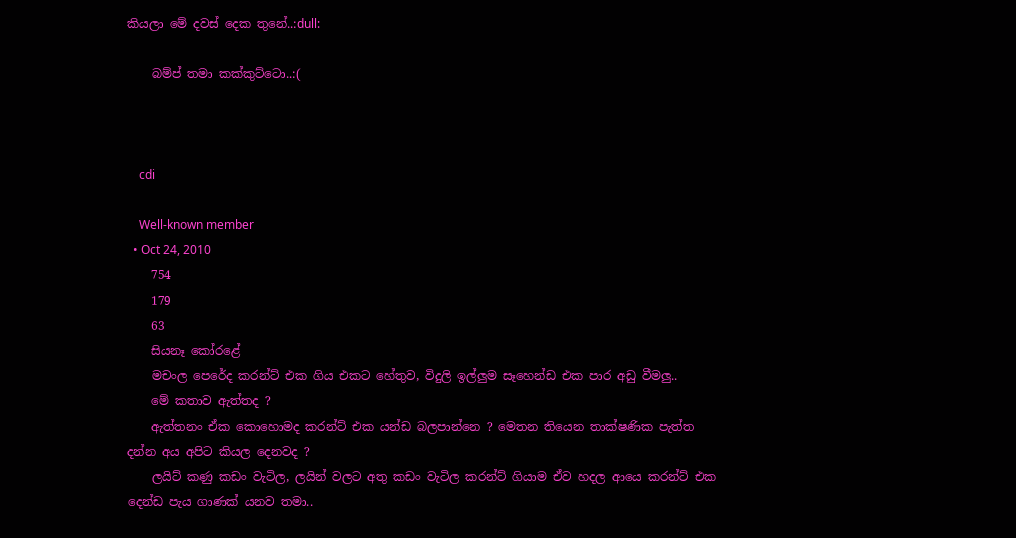කියලා මේ දවස් දෙක තුනේ..:dull:

    බම්ප් තමා කක්කුට්ටො..:(



    cdi

    Well-known member
  • Oct 24, 2010
    754
    179
    63
    සියනෑ කෝරළේ
    මචංල පෙරේද කරන්ට් එක ගිය එකට හේතුව, විදුලි ඉල්ලුම සෑහෙන්ඩ එක පාර අඩු වීමලු..
    මේ කතාව ඇත්තද ?
    ඇත්තනං ඒක කොහොමද කරන්ට් එක යන්ඩ බලපාන්නෙ ? මෙතන තියෙන තාක්ෂණික පැත්ත දන්න අය අපිට කියල දෙනවද ?
    ලයිට් කණු කඩං වැටිල, ලයින් වලට අතු කඩං වැටිල කරන්ට් ගියාම ඒව හදල ආයෙ කරන්ට් එක දෙන්ඩ පැය ගාණක් යනව තමා..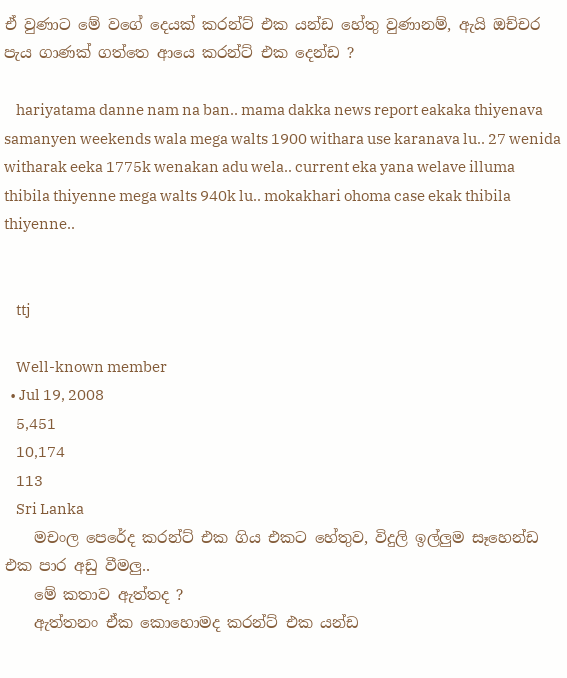ඒ වුණාට මේ වගේ දෙයක් කරන්ට් එක යන්ඩ හේතු වුණානම්, ඇයි ඔච්චර පැය ගාණක් ගත්තෙ ආයෙ කරන්ට් එක දෙන්ඩ ?

    hariyatama danne nam na ban.. mama dakka news report eakaka thiyenava samanyen weekends wala mega walts 1900 withara use karanava lu.. 27 wenida witharak eeka 1775k wenakan adu wela.. current eka yana welave illuma thibila thiyenne mega walts 940k lu.. mokakhari ohoma case ekak thibila thiyenne..


    ttj

    Well-known member
  • Jul 19, 2008
    5,451
    10,174
    113
    Sri Lanka
    මචංල පෙරේද කරන්ට් එක ගිය එකට හේතුව, විදුලි ඉල්ලුම සෑහෙන්ඩ එක පාර අඩු වීමලු..
    මේ කතාව ඇත්තද ?
    ඇත්තනං ඒක කොහොමද කරන්ට් එක යන්ඩ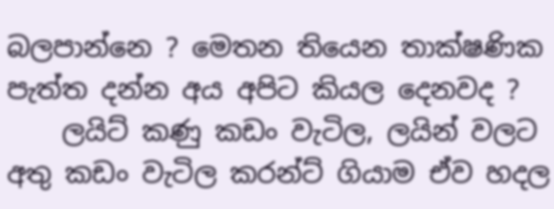බලපාන්නෙ ? මෙතන තියෙන තාක්ෂණික පැත්ත දන්න අය අපිට කියල දෙනවද ?
    ලයිට් කණු කඩං වැටිල, ලයින් වලට අතු කඩං වැටිල කරන්ට් ගියාම ඒව හදල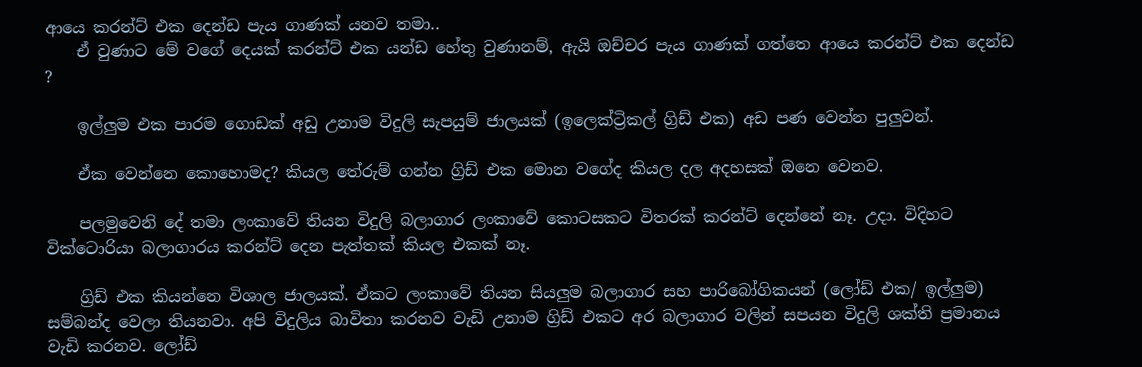ආයෙ කරන්ට් එක දෙන්ඩ පැය ගාණක් යනව තමා..
    ඒ වුණාට මේ වගේ දෙයක් කරන්ට් එක යන්ඩ හේතු වුණානම්, ඇයි ඔච්චර පැය ගාණක් ගත්තෙ ආයෙ කරන්ට් එක දෙන්ඩ ?

    ඉල්ලුම එක පාරම ගොඩක් අඩු උනාම විදුලි සැපයුම් ජාලයක් (ඉලෙක්ට්‍රිකල් ග්‍රිඩ් එක) අඩ පණ වෙන්න පුලුවන්.

    ඒක වෙන්නෙ කොහොමද? කියල තේරුම් ගන්න ග්‍රිඩ් එක මොන වගේද කියල දල අදහසක් ඔනෙ වෙනව.

    පලමුවෙනි දේ තමා ලංකාවේ තියන විදුලි බලාගාර ලංකාවේ කොටසකට විතරක් කරන්ට් දෙන්නේ නෑ. උදා. විදිහට වික්ටොරියා බලාගාරය කරන්ට් දෙන පැත්තක් කියල එකක් නෑ.

    ග්‍රිඩ් එක කියන්නෙ විශාල ජාලයක්. ඒකට ලංකාවේ තියන සියලුම බලාගාර සහ පාරිබෝගිකයන් (ලෝඩ් එක/ ඉල්ලුම) සම්බන්ද වෙලා තියනවා. අපි විදුලිය බාවිතා කරනව වැඩි උනාම ග්‍රිඩ් එකට අර බලාගාර වලින් සපයන විදුලි ශක්ති ප්‍රමානය වැඩි කරනව. ලෝඩ්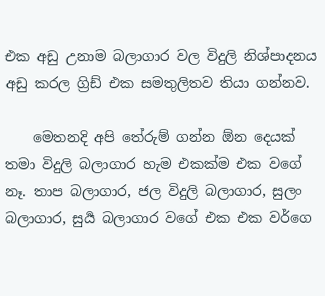එක අඩු උනාම බලාගාර වල විදුලි නිශ්පාදනය අඩු කරල ග්‍රිඩ් එක සමතුලිතව තියා ගන්නව.

    මෙතනදි අපි තේරුම් ගන්න ඕන දෙයක් තමා විදුලි බලාගාර හැම එකක්ම එක වගේ නෑ. තාප බලාගාර, ජල විදුලි බලාගාර, සුලං බලාගාර, සුර්‍ය බලාගාර වගේ එක එක වර්ගෙ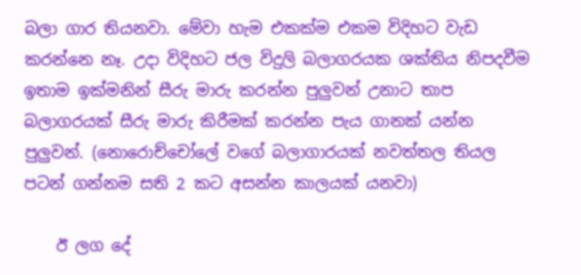බලා ගාර තියනවා. මේවා හැම එකක්ම එකම විදිහට වැඩ කරන්නෙ නෑ. උදා විදිහට ජල විදුලි බලාගරයක ශක්තිය නිපදවීම ඉතාම ඉක්මනින් සීරු මාරු කරන්න පුලුවන් උනාට තාප බලාගරයක් සීරු මාරු කිරීමක් කරන්න පැය ගානක් යන්න පුලුවන්. (නොරොච්චෝලේ වගේ බලාගාරයක් නවත්තල තියල පටන් ගන්නම සති 2 කට අසන්න කාලයක් යනවා)

    ඊ ලග දේ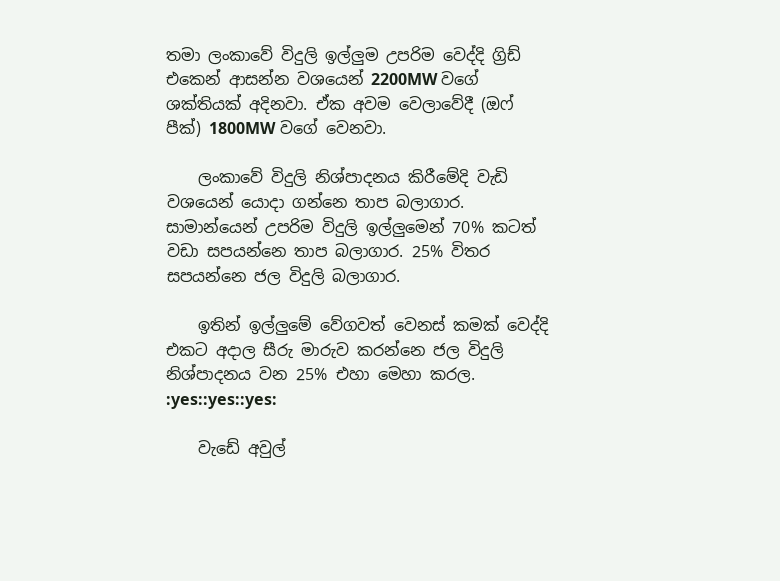තමා ලංකාවේ විදුලි ඉල්ලුම උපරිම වෙද්දි ග්‍රිඩ් එකෙන් ආසන්න වශයෙන් 2200MW වගේ ශක්තියක් අදිනවා. ඒක අවම වෙලාවේදී (ඔෆ් පීක්) 1800MW වගේ වෙනවා.

    ලංකාවේ විදුලි නිශ්පාදනය කිරීමේදි වැඩි වශයෙන් යොදා ගන්නෙ තාප බලාගාර. සාමාන්යෙන් උපරිම විදුලි ඉල්ලුමෙන් 70% කටත් වඩා සපයන්නෙ තාප බලාගාර. 25% විතර සපයන්නෙ ජල විදුලි බලාගාර.

    ඉතින් ඉල්ලුමේ වේගවත් වෙනස් කමක් වෙද්දි එකට අදාල සීරු මාරුව කරන්නෙ ජල විදුලි නිශ්පාදනය වන 25% එහා මෙහා කරල. :yes::yes::yes:

    වැඩේ අවුල්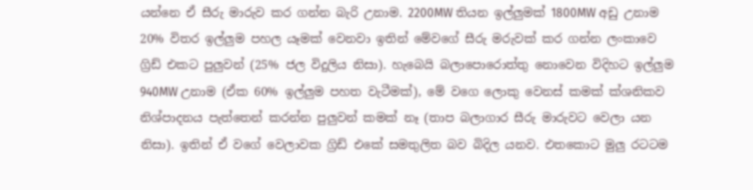යන්නෙ ඒ සීරු මාරුව කර ගන්න බැරි උනාම. 2200MW තියන ඉල්ලුමක් 1800MW අඩු උනාම 20% විතර ඉල්ලුම පහල යෑමක් වෙනවා ඉතින් මේවගේ සීරු මරුවක් කර ගන්න ලංකාවෙ ග්‍රිඩ් එකට පුලුවන් (25% ජල විදුලිය නිසා). හැබෙයි බලාපොරොත්තු නොවෙන විදිහට ඉල්ලුම 940MW උනාම (ඒක 60% ඉල්ලුම පහත වැටීමක්), මේ වගෙ ලොකු වෙනස් කමක් ක්ශනිකව නිශ්පාදනය පැත්තෙන් කරන්න පුලුවන් කමක් නෑ (තාප බලාගාර සීරු මාරුවට වෙලා යන නිසා). ඉතින් ඒ වගේ වෙලාවක ග්‍රිඩ් එකේ සමතුලිත බව බිදිල යනව. එතකොට මුලු රටටම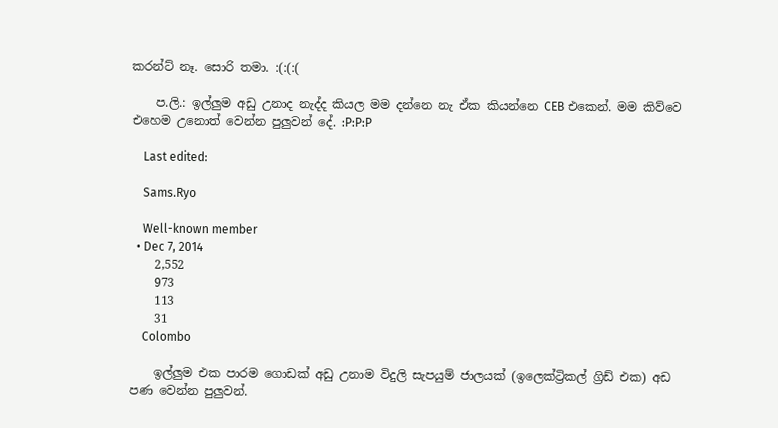කරන්ට් නෑ. සොරි තමා. :(:(:(

    ප.ලි.: ඉල්ලුම අඩු උනාද නැද්ද කියල මම දන්නෙ නැ ඒක කියන්නෙ CEB එකෙන්. මම කිව්වෙ එහෙම උනොත් වෙන්න පුලුවන් දේ. :P:P:P

    Last edited:

    Sams.Ryo

    Well-known member
  • Dec 7, 2014
    2,552
    973
    113
    31
    Colombo

    ඉල්ලුම එක පාරම ගොඩක් අඩු උනාම විදුලි සැපයුම් ජාලයක් (ඉලෙක්ට්‍රිකල් ග්‍රිඩ් එක) අඩ පණ වෙන්න පුලුවන්.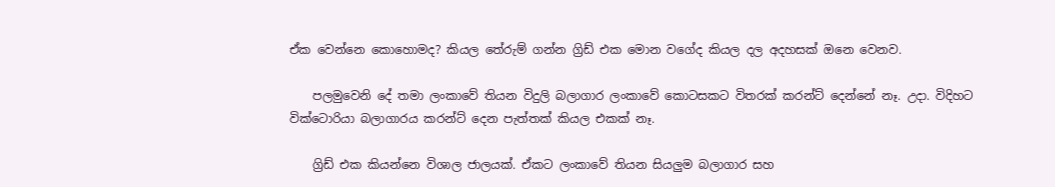ඒක වෙන්නෙ කොහොමද? කියල තේරුම් ගන්න ග්‍රිඩ් එක මොන වගේද කියල දල අදහසක් ඔනෙ වෙනව.

    පලමුවෙනි දේ තමා ලංකාවේ තියන විදුලි බලාගාර ලංකාවේ කොටසකට විතරක් කරන්ට් දෙන්නේ නෑ. උදා. විදිහට වික්ටොරියා බලාගාරය කරන්ට් දෙන පැත්තක් කියල එකක් නෑ.

    ග්‍රිඩ් එක කියන්නෙ විශාල ජාලයක්. ඒකට ලංකාවේ තියන සියලුම බලාගාර සහ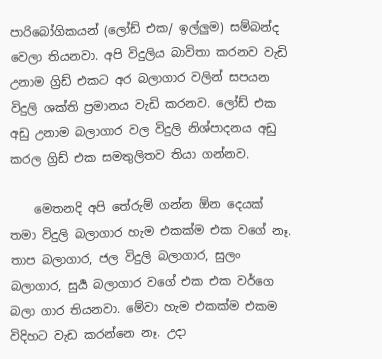පාරිබෝගිකයන් (ලෝඩ් එක/ ඉල්ලුම) සම්බන්ද වෙලා තියනවා. අපි විදුලිය බාවිතා කරනව වැඩි උනාම ග්‍රිඩ් එකට අර බලාගාර වලින් සපයන විදුලි ශක්ති ප්‍රමානය වැඩි කරනව. ලෝඩ් එක අඩු උනාම බලාගාර වල විදුලි නිශ්පාදනය අඩු කරල ග්‍රිඩ් එක සමතුලිතව තියා ගන්නව.

    මෙතනදි අපි තේරුම් ගන්න ඕන දෙයක් තමා විදුලි බලාගාර හැම එකක්ම එක වගේ නෑ. තාප බලාගාර, ජල විදුලි බලාගාර, සුලං බලාගාර, සුර්‍ය බලාගාර වගේ එක එක වර්ගෙ බලා ගාර තියනවා. මේවා හැම එකක්ම එකම විදිහට වැඩ කරන්නෙ නෑ. උදා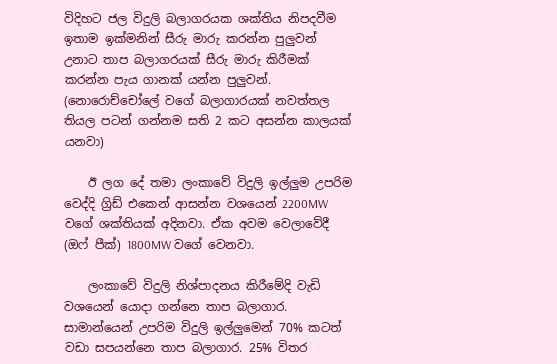විදිහට ජල විදුලි බලාගරයක ශක්තිය නිපදවීම ඉතාම ඉක්මනින් සීරු මාරු කරන්න පුලුවන් උනාට තාප බලාගරයක් සීරු මාරු කිරීමක් කරන්න පැය ගානක් යන්න පුලුවන්. (නොරොච්චෝලේ වගේ බලාගාරයක් නවත්තල තියල පටන් ගන්නම සති 2 කට අසන්න කාලයක් යනවා)

    ඊ ලග දේ තමා ලංකාවේ විදුලි ඉල්ලුම උපරිම වෙද්දි ග්‍රිඩ් එකෙන් ආසන්න වශයෙන් 2200MW වගේ ශක්තියක් අදිනවා. ඒක අවම වෙලාවේදී (ඔෆ් පීක්) 1800MW වගේ වෙනවා.

    ලංකාවේ විදුලි නිශ්පාදනය කිරීමේදි වැඩි වශයෙන් යොදා ගන්නෙ තාප බලාගාර. සාමාන්යෙන් උපරිම විදුලි ඉල්ලුමෙන් 70% කටත් වඩා සපයන්නෙ තාප බලාගාර. 25% විතර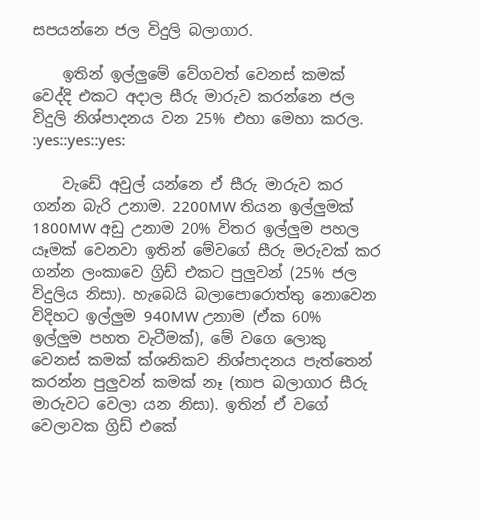සපයන්නෙ ජල විදුලි බලාගාර.

    ඉතින් ඉල්ලුමේ වේගවත් වෙනස් කමක් වෙද්දි එකට අදාල සීරු මාරුව කරන්නෙ ජල විදුලි නිශ්පාදනය වන 25% එහා මෙහා කරල. :yes::yes::yes:

    වැඩේ අවුල් යන්නෙ ඒ සීරු මාරුව කර ගන්න බැරි උනාම. 2200MW තියන ඉල්ලුමක් 1800MW අඩු උනාම 20% විතර ඉල්ලුම පහල යෑමක් වෙනවා ඉතින් මේවගේ සීරු මරුවක් කර ගන්න ලංකාවෙ ග්‍රිඩ් එකට පුලුවන් (25% ජල විදුලිය නිසා). හැබෙයි බලාපොරොත්තු නොවෙන විදිහට ඉල්ලුම 940MW උනාම (ඒක 60% ඉල්ලුම පහත වැටීමක්), මේ වගෙ ලොකු වෙනස් කමක් ක්ශනිකව නිශ්පාදනය පැත්තෙන් කරන්න පුලුවන් කමක් නෑ (තාප බලාගාර සීරු මාරුවට වෙලා යන නිසා). ඉතින් ඒ වගේ වෙලාවක ග්‍රිඩ් එකේ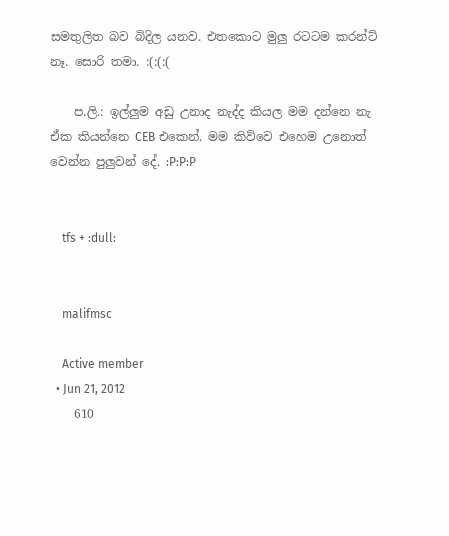සමතුලිත බව බිදිල යනව. එතකොට මුලු රටටම කරන්ට් නෑ. සොරි තමා. :(:(:(

    ප.ලි.: ඉල්ලුම අඩු උනාද නැද්ද කියල මම දන්නෙ නැ ඒක කියන්නෙ CEB එකෙන්. මම කිව්වෙ එහෙම උනොත් වෙන්න පුලුවන් දේ. :P:P:P


    tfs + :dull:


    malifmsc

    Active member
  • Jun 21, 2012
    610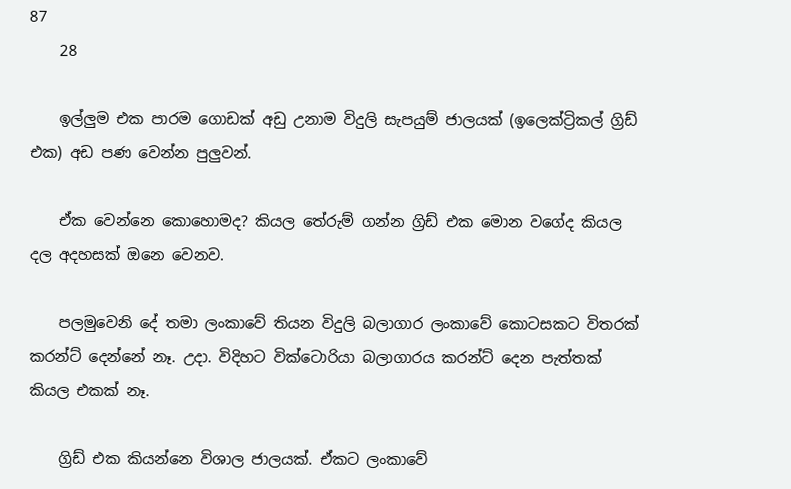87
    28

    ඉල්ලුම එක පාරම ගොඩක් අඩු උනාම විදුලි සැපයුම් ජාලයක් (ඉලෙක්ට්‍රිකල් ග්‍රිඩ් එක) අඩ පණ වෙන්න පුලුවන්.

    ඒක වෙන්නෙ කොහොමද? කියල තේරුම් ගන්න ග්‍රිඩ් එක මොන වගේද කියල දල අදහසක් ඔනෙ වෙනව.

    පලමුවෙනි දේ තමා ලංකාවේ තියන විදුලි බලාගාර ලංකාවේ කොටසකට විතරක් කරන්ට් දෙන්නේ නෑ. උදා. විදිහට වික්ටොරියා බලාගාරය කරන්ට් දෙන පැත්තක් කියල එකක් නෑ.

    ග්‍රිඩ් එක කියන්නෙ විශාල ජාලයක්. ඒකට ලංකාවේ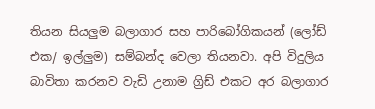තියන සියලුම බලාගාර සහ පාරිබෝගිකයන් (ලෝඩ් එක/ ඉල්ලුම) සම්බන්ද වෙලා තියනවා. අපි විදුලිය බාවිතා කරනව වැඩි උනාම ග්‍රිඩ් එකට අර බලාගාර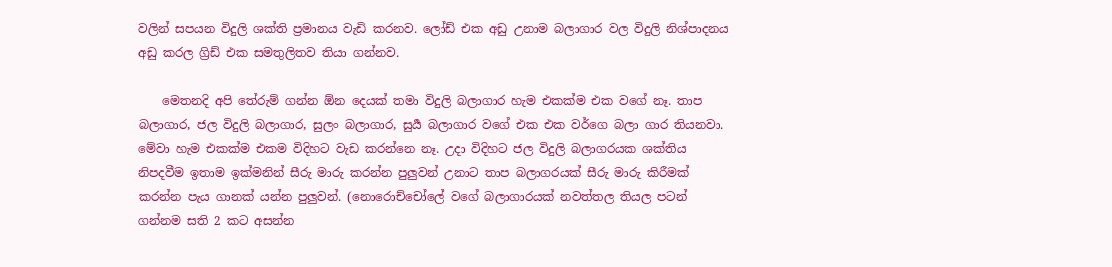වලින් සපයන විදුලි ශක්ති ප්‍රමානය වැඩි කරනව. ලෝඩ් එක අඩු උනාම බලාගාර වල විදුලි නිශ්පාදනය අඩු කරල ග්‍රිඩ් එක සමතුලිතව තියා ගන්නව.

    මෙතනදි අපි තේරුම් ගන්න ඕන දෙයක් තමා විදුලි බලාගාර හැම එකක්ම එක වගේ නෑ. තාප බලාගාර, ජල විදුලි බලාගාර, සුලං බලාගාර, සුර්‍ය බලාගාර වගේ එක එක වර්ගෙ බලා ගාර තියනවා. මේවා හැම එකක්ම එකම විදිහට වැඩ කරන්නෙ නෑ. උදා විදිහට ජල විදුලි බලාගරයක ශක්තිය නිපදවීම ඉතාම ඉක්මනින් සීරු මාරු කරන්න පුලුවන් උනාට තාප බලාගරයක් සීරු මාරු කිරීමක් කරන්න පැය ගානක් යන්න පුලුවන්. (නොරොච්චෝලේ වගේ බලාගාරයක් නවත්තල තියල පටන් ගන්නම සති 2 කට අසන්න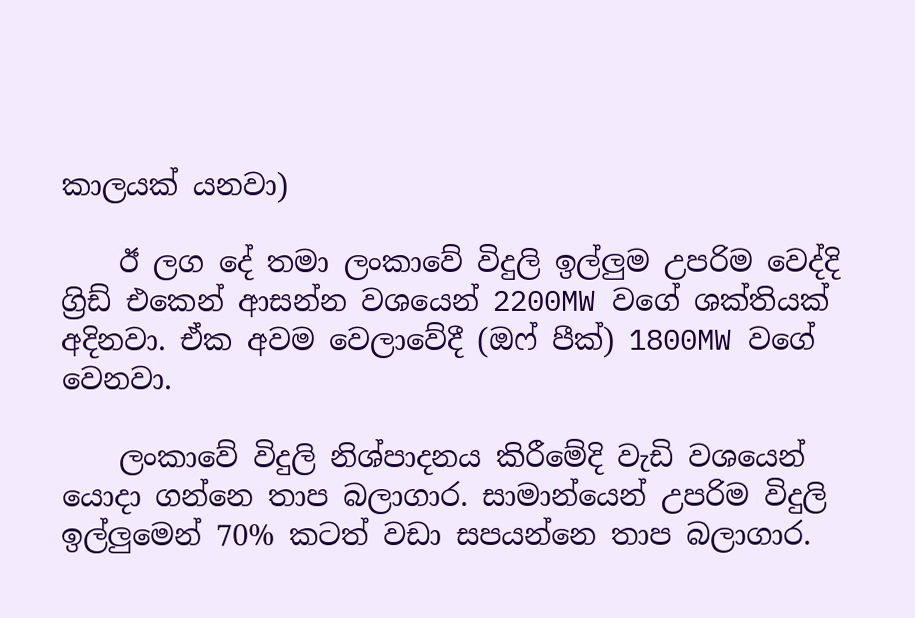කාලයක් යනවා)

    ඊ ලග දේ තමා ලංකාවේ විදුලි ඉල්ලුම උපරිම වෙද්දි ග්‍රිඩ් එකෙන් ආසන්න වශයෙන් 2200MW වගේ ශක්තියක් අදිනවා. ඒක අවම වෙලාවේදී (ඔෆ් පීක්) 1800MW වගේ වෙනවා.

    ලංකාවේ විදුලි නිශ්පාදනය කිරීමේදි වැඩි වශයෙන් යොදා ගන්නෙ තාප බලාගාර. සාමාන්යෙන් උපරිම විදුලි ඉල්ලුමෙන් 70% කටත් වඩා සපයන්නෙ තාප බලාගාර.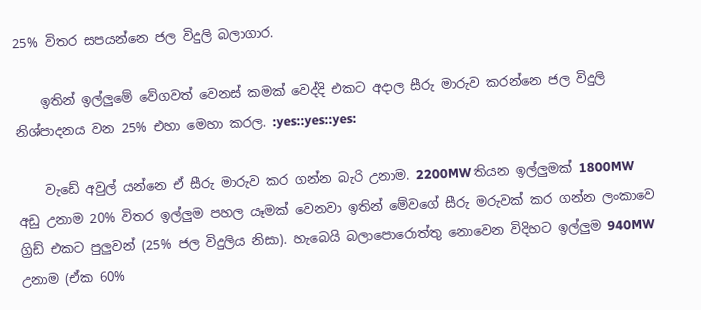25% විතර සපයන්නෙ ජල විදුලි බලාගාර.

    ඉතින් ඉල්ලුමේ වේගවත් වෙනස් කමක් වෙද්දි එකට අදාල සීරු මාරුව කරන්නෙ ජල විදුලි නිශ්පාදනය වන 25% එහා මෙහා කරල. :yes::yes::yes:

    වැඩේ අවුල් යන්නෙ ඒ සීරු මාරුව කර ගන්න බැරි උනාම. 2200MW තියන ඉල්ලුමක් 1800MW අඩු උනාම 20% විතර ඉල්ලුම පහල යෑමක් වෙනවා ඉතින් මේවගේ සීරු මරුවක් කර ගන්න ලංකාවෙ ග්‍රිඩ් එකට පුලුවන් (25% ජල විදුලිය නිසා). හැබෙයි බලාපොරොත්තු නොවෙන විදිහට ඉල්ලුම 940MW උනාම (ඒක 60%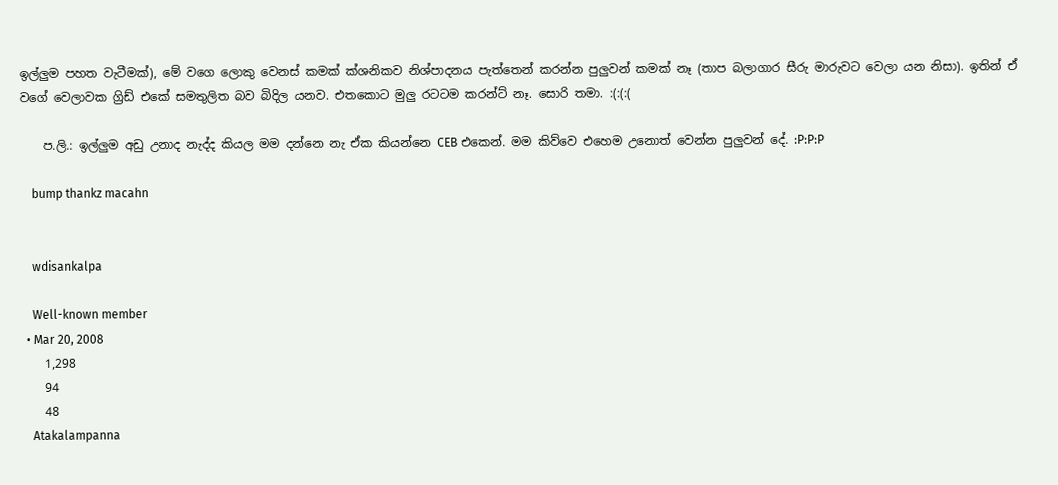ඉල්ලුම පහත වැටීමක්), මේ වගෙ ලොකු වෙනස් කමක් ක්ශනිකව නිශ්පාදනය පැත්තෙන් කරන්න පුලුවන් කමක් නෑ (තාප බලාගාර සීරු මාරුවට වෙලා යන නිසා). ඉතින් ඒ වගේ වෙලාවක ග්‍රිඩ් එකේ සමතුලිත බව බිදිල යනව. එතකොට මුලු රටටම කරන්ට් නෑ. සොරි තමා. :(:(:(

    ප.ලි.: ඉල්ලුම අඩු උනාද නැද්ද කියල මම දන්නෙ නැ ඒක කියන්නෙ CEB එකෙන්. මම කිව්වෙ එහෙම උනොත් වෙන්න පුලුවන් දේ. :P:P:P

    bump thankz macahn


    wdisankalpa

    Well-known member
  • Mar 20, 2008
    1,298
    94
    48
    Atakalampanna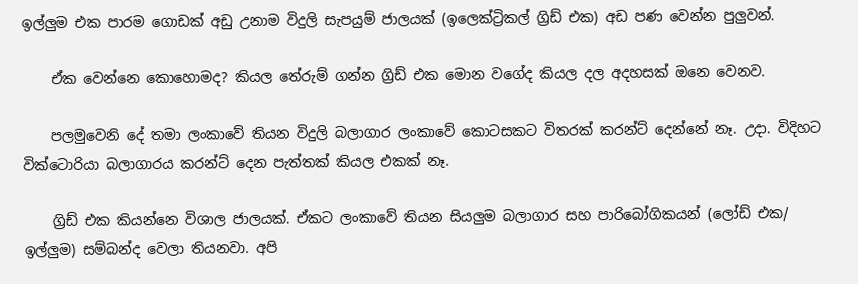ඉල්ලුම එක පාරම ගොඩක් අඩු උනාම විදුලි සැපයුම් ජාලයක් (ඉලෙක්ට්‍රිකල් ග්‍රිඩ් එක) අඩ පණ වෙන්න පුලුවන්.

    ඒක වෙන්නෙ කොහොමද? කියල තේරුම් ගන්න ග්‍රිඩ් එක මොන වගේද කියල දල අදහසක් ඔනෙ වෙනව.

    පලමුවෙනි දේ තමා ලංකාවේ තියන විදුලි බලාගාර ලංකාවේ කොටසකට විතරක් කරන්ට් දෙන්නේ නෑ. උදා. විදිහට වික්ටොරියා බලාගාරය කරන්ට් දෙන පැත්තක් කියල එකක් නෑ.

    ග්‍රිඩ් එක කියන්නෙ විශාල ජාලයක්. ඒකට ලංකාවේ තියන සියලුම බලාගාර සහ පාරිබෝගිකයන් (ලෝඩ් එක/ ඉල්ලුම) සම්බන්ද වෙලා තියනවා. අපි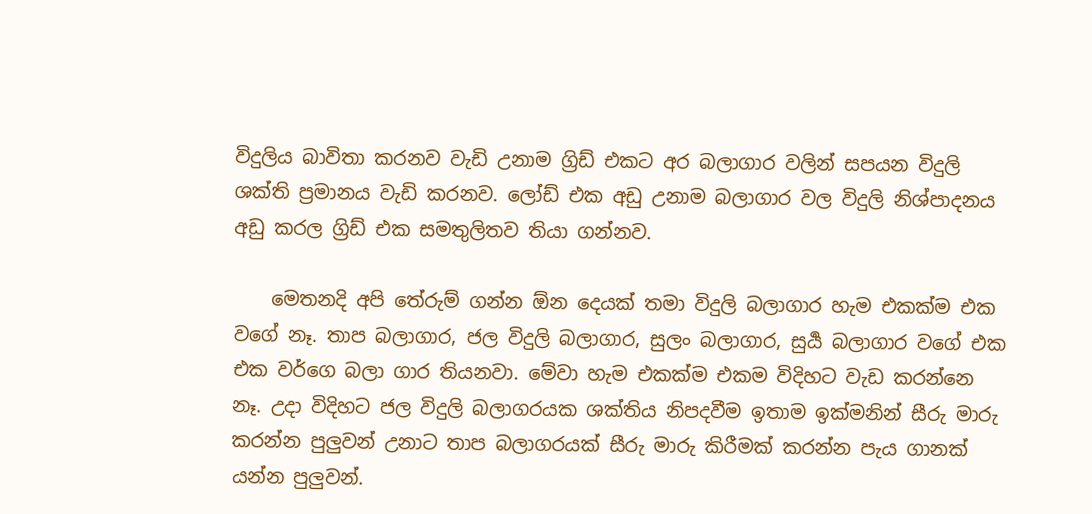විදුලිය බාවිතා කරනව වැඩි උනාම ග්‍රිඩ් එකට අර බලාගාර වලින් සපයන විදුලි ශක්ති ප්‍රමානය වැඩි කරනව. ලෝඩ් එක අඩු උනාම බලාගාර වල විදුලි නිශ්පාදනය අඩු කරල ග්‍රිඩ් එක සමතුලිතව තියා ගන්නව.

    මෙතනදි අපි තේරුම් ගන්න ඕන දෙයක් තමා විදුලි බලාගාර හැම එකක්ම එක වගේ නෑ. තාප බලාගාර, ජල විදුලි බලාගාර, සුලං බලාගාර, සුර්‍ය බලාගාර වගේ එක එක වර්ගෙ බලා ගාර තියනවා. මේවා හැම එකක්ම එකම විදිහට වැඩ කරන්නෙ නෑ. උදා විදිහට ජල විදුලි බලාගරයක ශක්තිය නිපදවීම ඉතාම ඉක්මනින් සීරු මාරු කරන්න පුලුවන් උනාට තාප බලාගරයක් සීරු මාරු කිරීමක් කරන්න පැය ගානක් යන්න පුලුවන්.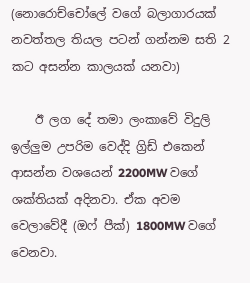(නොරොච්චෝලේ වගේ බලාගාරයක් නවත්තල තියල පටන් ගන්නම සති 2 කට අසන්න කාලයක් යනවා)

    ඊ ලග දේ තමා ලංකාවේ විදුලි ඉල්ලුම උපරිම වෙද්දි ග්‍රිඩ් එකෙන් ආසන්න වශයෙන් 2200MW වගේ ශක්තියක් අදිනවා. ඒක අවම වෙලාවේදී (ඔෆ් පීක්) 1800MW වගේ වෙනවා.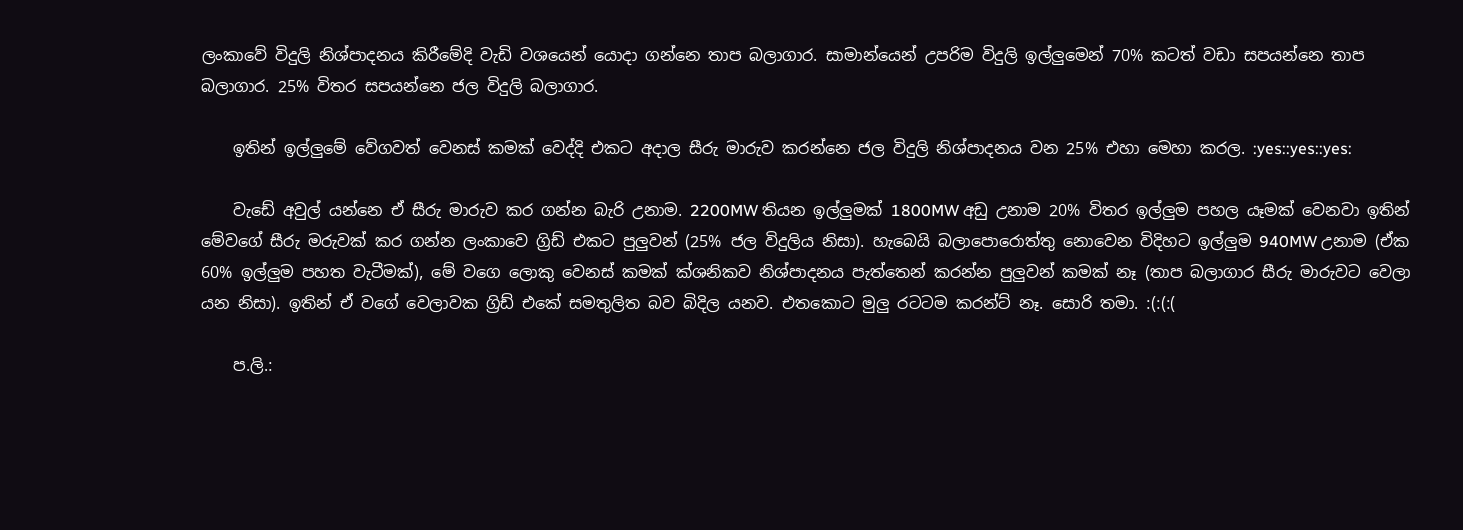ලංකාවේ විදුලි නිශ්පාදනය කිරීමේදි වැඩි වශයෙන් යොදා ගන්නෙ තාප බලාගාර. සාමාන්යෙන් උපරිම විදුලි ඉල්ලුමෙන් 70% කටත් වඩා සපයන්නෙ තාප බලාගාර. 25% විතර සපයන්නෙ ජල විදුලි බලාගාර.

    ඉතින් ඉල්ලුමේ වේගවත් වෙනස් කමක් වෙද්දි එකට අදාල සීරු මාරුව කරන්නෙ ජල විදුලි නිශ්පාදනය වන 25% එහා මෙහා කරල. :yes::yes::yes:

    වැඩේ අවුල් යන්නෙ ඒ සීරු මාරුව කර ගන්න බැරි උනාම. 2200MW තියන ඉල්ලුමක් 1800MW අඩු උනාම 20% විතර ඉල්ලුම පහල යෑමක් වෙනවා ඉතින් මේවගේ සීරු මරුවක් කර ගන්න ලංකාවෙ ග්‍රිඩ් එකට පුලුවන් (25% ජල විදුලිය නිසා). හැබෙයි බලාපොරොත්තු නොවෙන විදිහට ඉල්ලුම 940MW උනාම (ඒක 60% ඉල්ලුම පහත වැටීමක්), මේ වගෙ ලොකු වෙනස් කමක් ක්ශනිකව නිශ්පාදනය පැත්තෙන් කරන්න පුලුවන් කමක් නෑ (තාප බලාගාර සීරු මාරුවට වෙලා යන නිසා). ඉතින් ඒ වගේ වෙලාවක ග්‍රිඩ් එකේ සමතුලිත බව බිදිල යනව. එතකොට මුලු රටටම කරන්ට් නෑ. සොරි තමා. :(:(:(

    ප.ලි.: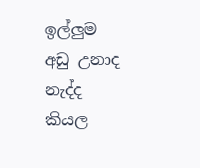ඉල්ලුම අඩු උනාද නැද්ද කියල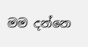මම දන්නෙ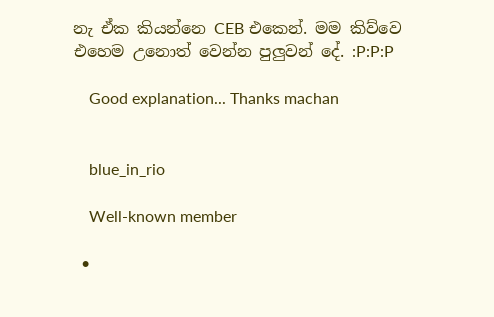නැ ඒක කියන්නෙ CEB එකෙන්. මම කිව්වෙ එහෙම උනොත් වෙන්න පුලුවන් දේ. :P:P:P

    Good explanation... Thanks machan


    blue_in_rio

    Well-known member

  •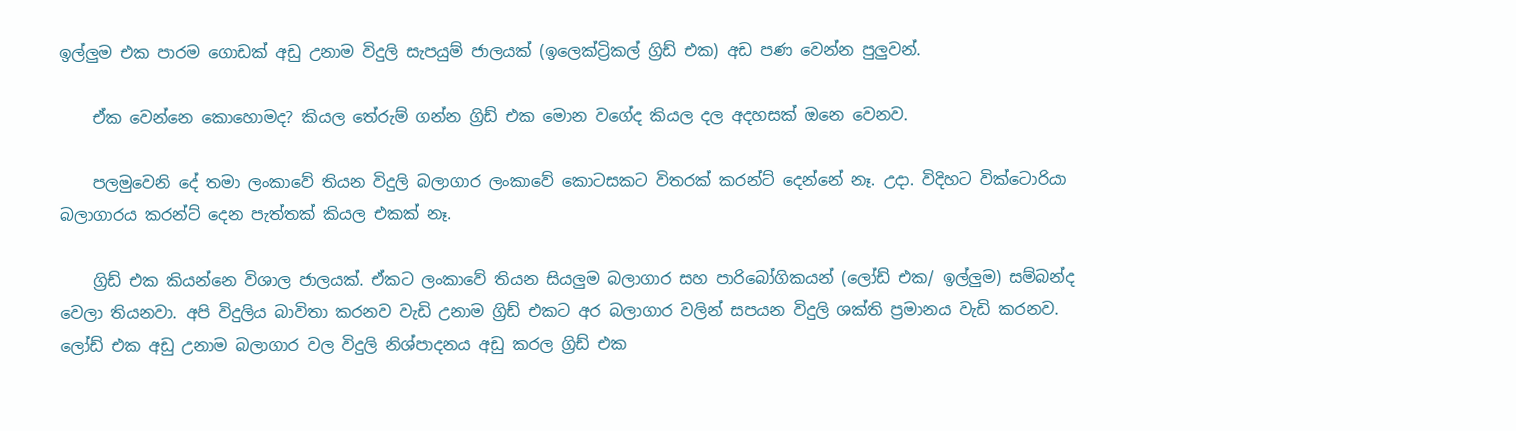ඉල්ලුම එක පාරම ගොඩක් අඩු උනාම විදුලි සැපයුම් ජාලයක් (ඉලෙක්ට්‍රිකල් ග්‍රිඩ් එක) අඩ පණ වෙන්න පුලුවන්.

    ඒක වෙන්නෙ කොහොමද? කියල තේරුම් ගන්න ග්‍රිඩ් එක මොන වගේද කියල දල අදහසක් ඔනෙ වෙනව.

    පලමුවෙනි දේ තමා ලංකාවේ තියන විදුලි බලාගාර ලංකාවේ කොටසකට විතරක් කරන්ට් දෙන්නේ නෑ. උදා. විදිහට වික්ටොරියා බලාගාරය කරන්ට් දෙන පැත්තක් කියල එකක් නෑ.

    ග්‍රිඩ් එක කියන්නෙ විශාල ජාලයක්. ඒකට ලංකාවේ තියන සියලුම බලාගාර සහ පාරිබෝගිකයන් (ලෝඩ් එක/ ඉල්ලුම) සම්බන්ද වෙලා තියනවා. අපි විදුලිය බාවිතා කරනව වැඩි උනාම ග්‍රිඩ් එකට අර බලාගාර වලින් සපයන විදුලි ශක්ති ප්‍රමානය වැඩි කරනව. ලෝඩ් එක අඩු උනාම බලාගාර වල විදුලි නිශ්පාදනය අඩු කරල ග්‍රිඩ් එක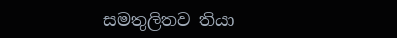සමතුලිතව තියා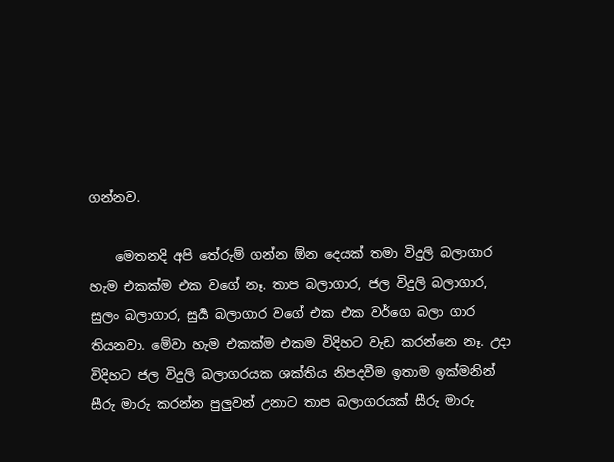ගන්නව.

    මෙතනදි අපි තේරුම් ගන්න ඕන දෙයක් තමා විදුලි බලාගාර හැම එකක්ම එක වගේ නෑ. තාප බලාගාර, ජල විදුලි බලාගාර, සුලං බලාගාර, සුර්‍ය බලාගාර වගේ එක එක වර්ගෙ බලා ගාර තියනවා. මේවා හැම එකක්ම එකම විදිහට වැඩ කරන්නෙ නෑ. උදා විදිහට ජල විදුලි බලාගරයක ශක්තිය නිපදවීම ඉතාම ඉක්මනින් සීරු මාරු කරන්න පුලුවන් උනාට තාප බලාගරයක් සීරු මාරු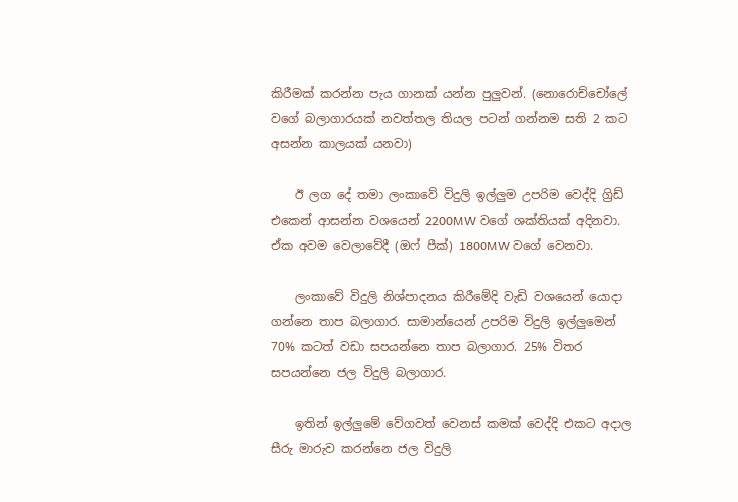කිරීමක් කරන්න පැය ගානක් යන්න පුලුවන්. (නොරොච්චෝලේ වගේ බලාගාරයක් නවත්තල තියල පටන් ගන්නම සති 2 කට අසන්න කාලයක් යනවා)

    ඊ ලග දේ තමා ලංකාවේ විදුලි ඉල්ලුම උපරිම වෙද්දි ග්‍රිඩ් එකෙන් ආසන්න වශයෙන් 2200MW වගේ ශක්තියක් අදිනවා. ඒක අවම වෙලාවේදී (ඔෆ් පීක්) 1800MW වගේ වෙනවා.

    ලංකාවේ විදුලි නිශ්පාදනය කිරීමේදි වැඩි වශයෙන් යොදා ගන්නෙ තාප බලාගාර. සාමාන්යෙන් උපරිම විදුලි ඉල්ලුමෙන් 70% කටත් වඩා සපයන්නෙ තාප බලාගාර. 25% විතර සපයන්නෙ ජල විදුලි බලාගාර.

    ඉතින් ඉල්ලුමේ වේගවත් වෙනස් කමක් වෙද්දි එකට අදාල සීරු මාරුව කරන්නෙ ජල විදුලි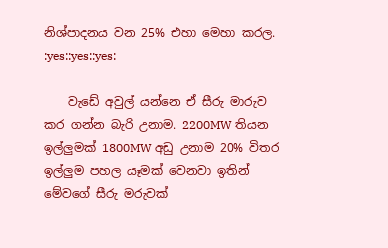නිශ්පාදනය වන 25% එහා මෙහා කරල. :yes::yes::yes:

    වැඩේ අවුල් යන්නෙ ඒ සීරු මාරුව කර ගන්න බැරි උනාම. 2200MW තියන ඉල්ලුමක් 1800MW අඩු උනාම 20% විතර ඉල්ලුම පහල යෑමක් වෙනවා ඉතින් මේවගේ සීරු මරුවක්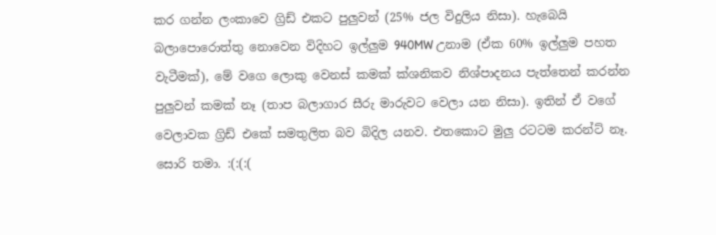කර ගන්න ලංකාවෙ ග්‍රිඩ් එකට පුලුවන් (25% ජල විදුලිය නිසා). හැබෙයි බලාපොරොත්තු නොවෙන විදිහට ඉල්ලුම 940MW උනාම (ඒක 60% ඉල්ලුම පහත වැටීමක්), මේ වගෙ ලොකු වෙනස් කමක් ක්ශනිකව නිශ්පාදනය පැත්තෙන් කරන්න පුලුවන් කමක් නෑ (තාප බලාගාර සීරු මාරුවට වෙලා යන නිසා). ඉතින් ඒ වගේ වෙලාවක ග්‍රිඩ් එකේ සමතුලිත බව බිදිල යනව. එතකොට මුලු රටටම කරන්ට් නෑ. සොරි තමා. :(:(:(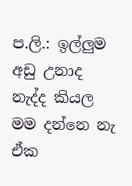ප.ලි.: ඉල්ලුම අඩු උනාද නැද්ද කියල මම දන්නෙ නැ ඒක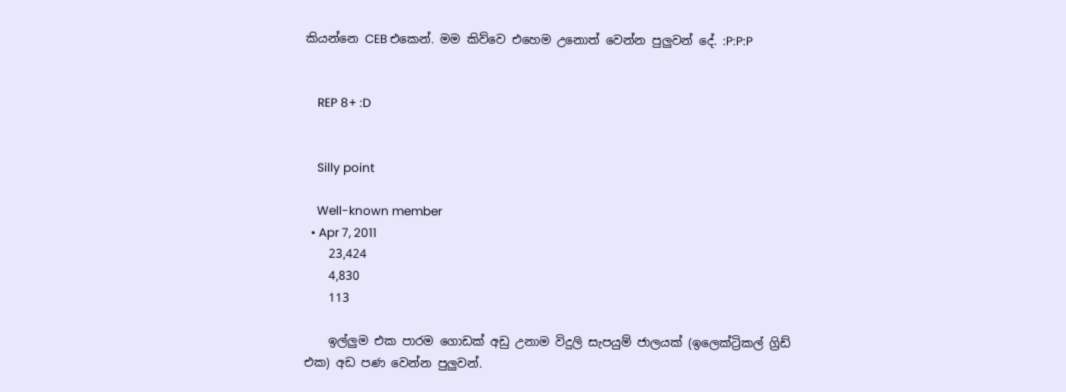කියන්නෙ CEB එකෙන්. මම කිව්වෙ එහෙම උනොත් වෙන්න පුලුවන් දේ. :P:P:P


    REP 8+ :D


    Silly point

    Well-known member
  • Apr 7, 2011
    23,424
    4,830
    113

    ඉල්ලුම එක පාරම ගොඩක් අඩු උනාම විදුලි සැපයුම් ජාලයක් (ඉලෙක්ට්‍රිකල් ග්‍රිඩ් එක) අඩ පණ වෙන්න පුලුවන්.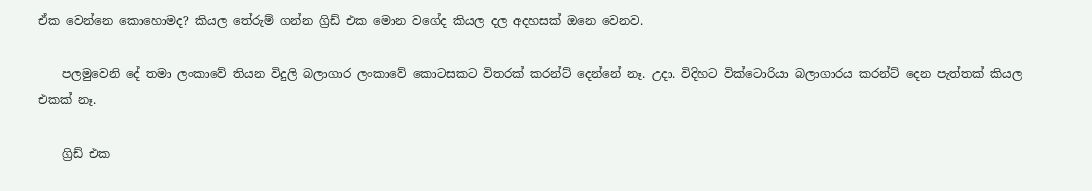ඒක වෙන්නෙ කොහොමද? කියල තේරුම් ගන්න ග්‍රිඩ් එක මොන වගේද කියල දල අදහසක් ඔනෙ වෙනව.

    පලමුවෙනි දේ තමා ලංකාවේ තියන විදුලි බලාගාර ලංකාවේ කොටසකට විතරක් කරන්ට් දෙන්නේ නෑ. උදා. විදිහට වික්ටොරියා බලාගාරය කරන්ට් දෙන පැත්තක් කියල එකක් නෑ.

    ග්‍රිඩ් එක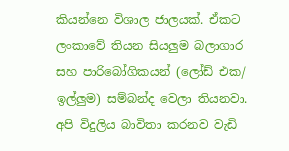කියන්නෙ විශාල ජාලයක්. ඒකට ලංකාවේ තියන සියලුම බලාගාර සහ පාරිබෝගිකයන් (ලෝඩ් එක/ ඉල්ලුම) සම්බන්ද වෙලා තියනවා. අපි විදුලිය බාවිතා කරනව වැඩි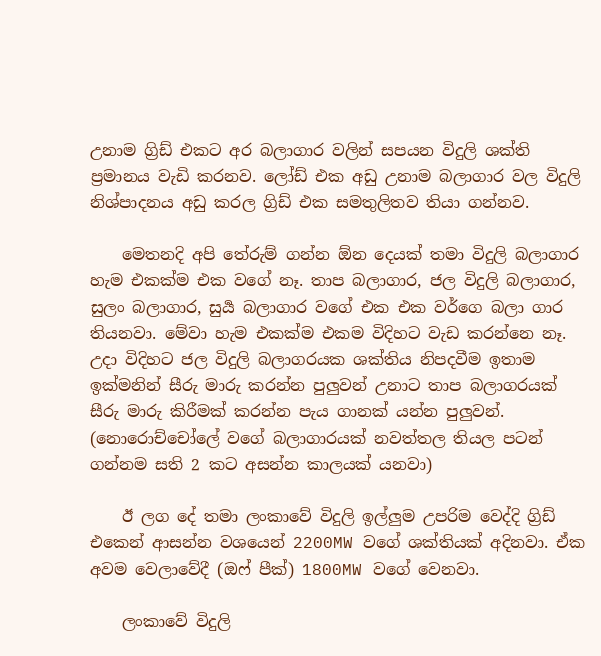උනාම ග්‍රිඩ් එකට අර බලාගාර වලින් සපයන විදුලි ශක්ති ප්‍රමානය වැඩි කරනව. ලෝඩ් එක අඩු උනාම බලාගාර වල විදුලි නිශ්පාදනය අඩු කරල ග්‍රිඩ් එක සමතුලිතව තියා ගන්නව.

    මෙතනදි අපි තේරුම් ගන්න ඕන දෙයක් තමා විදුලි බලාගාර හැම එකක්ම එක වගේ නෑ. තාප බලාගාර, ජල විදුලි බලාගාර, සුලං බලාගාර, සුර්‍ය බලාගාර වගේ එක එක වර්ගෙ බලා ගාර තියනවා. මේවා හැම එකක්ම එකම විදිහට වැඩ කරන්නෙ නෑ. උදා විදිහට ජල විදුලි බලාගරයක ශක්තිය නිපදවීම ඉතාම ඉක්මනින් සීරු මාරු කරන්න පුලුවන් උනාට තාප බලාගරයක් සීරු මාරු කිරීමක් කරන්න පැය ගානක් යන්න පුලුවන්. (නොරොච්චෝලේ වගේ බලාගාරයක් නවත්තල තියල පටන් ගන්නම සති 2 කට අසන්න කාලයක් යනවා)

    ඊ ලග දේ තමා ලංකාවේ විදුලි ඉල්ලුම උපරිම වෙද්දි ග්‍රිඩ් එකෙන් ආසන්න වශයෙන් 2200MW වගේ ශක්තියක් අදිනවා. ඒක අවම වෙලාවේදී (ඔෆ් පීක්) 1800MW වගේ වෙනවා.

    ලංකාවේ විදුලි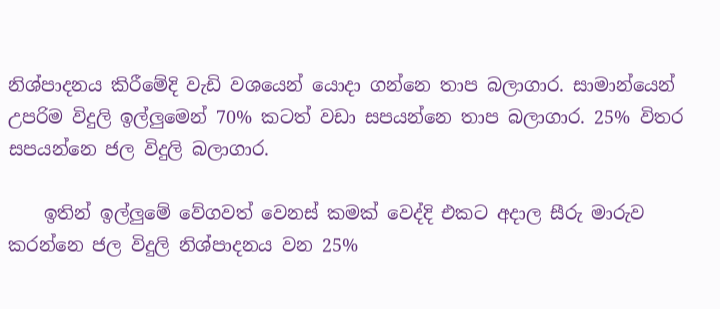නිශ්පාදනය කිරීමේදි වැඩි වශයෙන් යොදා ගන්නෙ තාප බලාගාර. සාමාන්යෙන් උපරිම විදුලි ඉල්ලුමෙන් 70% කටත් වඩා සපයන්නෙ තාප බලාගාර. 25% විතර සපයන්නෙ ජල විදුලි බලාගාර.

    ඉතින් ඉල්ලුමේ වේගවත් වෙනස් කමක් වෙද්දි එකට අදාල සීරු මාරුව කරන්නෙ ජල විදුලි නිශ්පාදනය වන 25%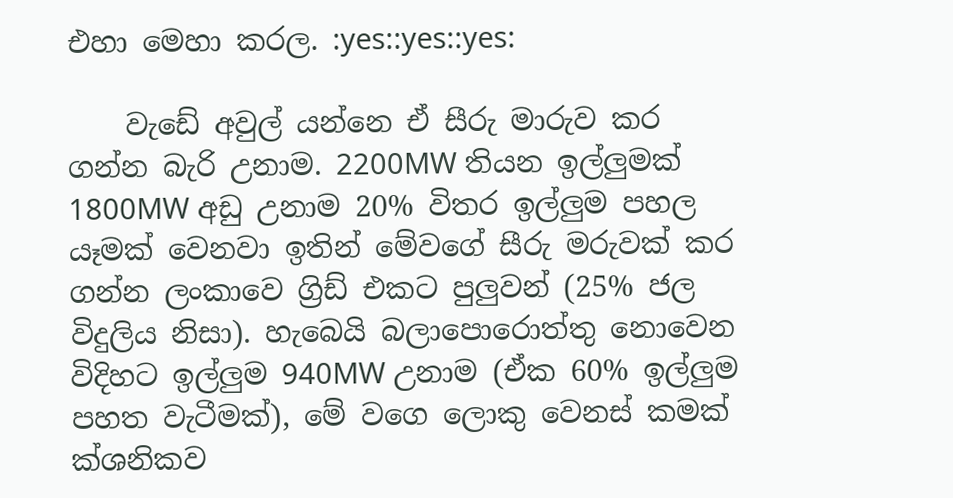එහා මෙහා කරල. :yes::yes::yes:

    වැඩේ අවුල් යන්නෙ ඒ සීරු මාරුව කර ගන්න බැරි උනාම. 2200MW තියන ඉල්ලුමක් 1800MW අඩු උනාම 20% විතර ඉල්ලුම පහල යෑමක් වෙනවා ඉතින් මේවගේ සීරු මරුවක් කර ගන්න ලංකාවෙ ග්‍රිඩ් එකට පුලුවන් (25% ජල විදුලිය නිසා). හැබෙයි බලාපොරොත්තු නොවෙන විදිහට ඉල්ලුම 940MW උනාම (ඒක 60% ඉල්ලුම පහත වැටීමක්), මේ වගෙ ලොකු වෙනස් කමක් ක්ශනිකව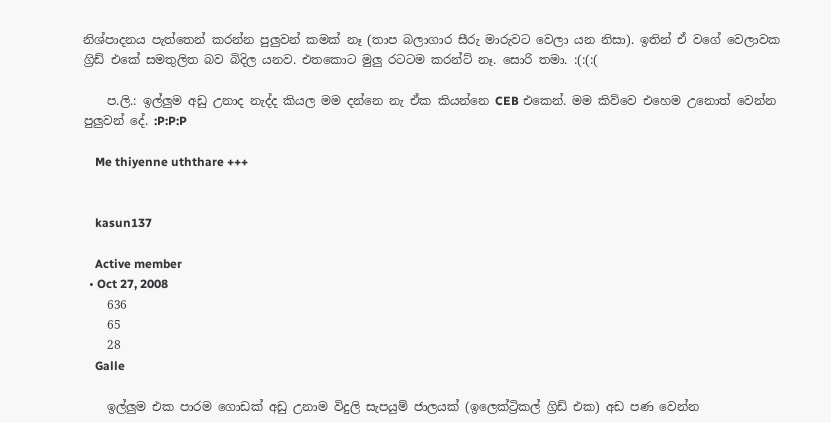නිශ්පාදනය පැත්තෙන් කරන්න පුලුවන් කමක් නෑ (තාප බලාගාර සීරු මාරුවට වෙලා යන නිසා). ඉතින් ඒ වගේ වෙලාවක ග්‍රිඩ් එකේ සමතුලිත බව බිදිල යනව. එතකොට මුලු රටටම කරන්ට් නෑ. සොරි තමා. :(:(:(

    ප.ලි.: ඉල්ලුම අඩු උනාද නැද්ද කියල මම දන්නෙ නැ ඒක කියන්නෙ CEB එකෙන්. මම කිව්වෙ එහෙම උනොත් වෙන්න පුලුවන් දේ. :P:P:P

    Me thiyenne uththare +++


    kasun137

    Active member
  • Oct 27, 2008
    636
    65
    28
    Galle

    ඉල්ලුම එක පාරම ගොඩක් අඩු උනාම විදුලි සැපයුම් ජාලයක් (ඉලෙක්ට්‍රිකල් ග්‍රිඩ් එක) අඩ පණ වෙන්න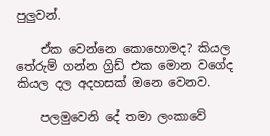පුලුවන්.

    ඒක වෙන්නෙ කොහොමද? කියල තේරුම් ගන්න ග්‍රිඩ් එක මොන වගේද කියල දල අදහසක් ඔනෙ වෙනව.

    පලමුවෙනි දේ තමා ලංකාවේ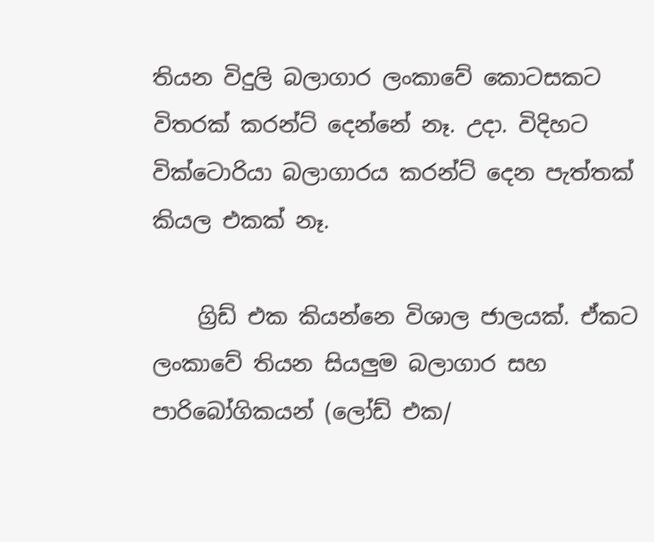තියන විදුලි බලාගාර ලංකාවේ කොටසකට විතරක් කරන්ට් දෙන්නේ නෑ. උදා. විදිහට වික්ටොරියා බලාගාරය කරන්ට් දෙන පැත්තක් කියල එකක් නෑ.

    ග්‍රිඩ් එක කියන්නෙ විශාල ජාලයක්. ඒකට ලංකාවේ තියන සියලුම බලාගාර සහ පාරිබෝගිකයන් (ලෝඩ් එක/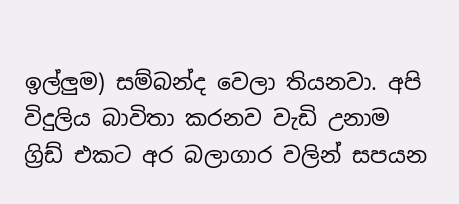ඉල්ලුම) සම්බන්ද වෙලා තියනවා. අපි විදුලිය බාවිතා කරනව වැඩි උනාම ග්‍රිඩ් එකට අර බලාගාර වලින් සපයන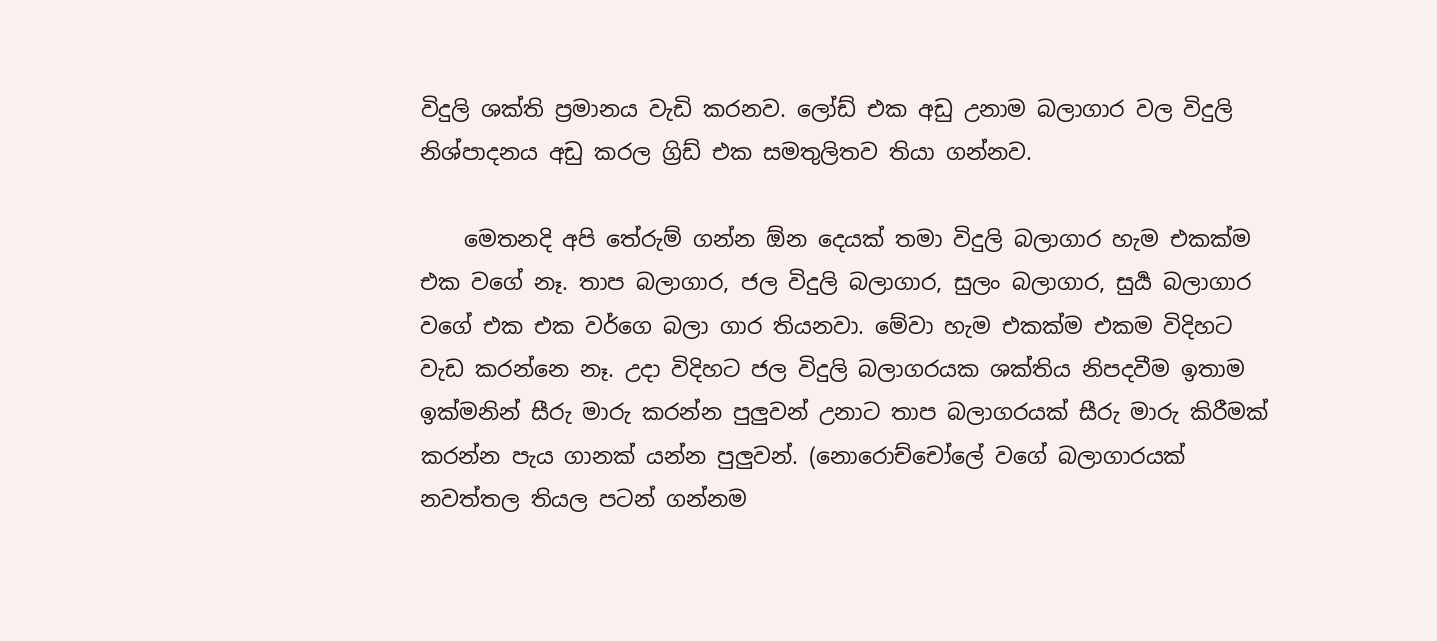විදුලි ශක්ති ප්‍රමානය වැඩි කරනව. ලෝඩ් එක අඩු උනාම බලාගාර වල විදුලි නිශ්පාදනය අඩු කරල ග්‍රිඩ් එක සමතුලිතව තියා ගන්නව.

    මෙතනදි අපි තේරුම් ගන්න ඕන දෙයක් තමා විදුලි බලාගාර හැම එකක්ම එක වගේ නෑ. තාප බලාගාර, ජල විදුලි බලාගාර, සුලං බලාගාර, සුර්‍ය බලාගාර වගේ එක එක වර්ගෙ බලා ගාර තියනවා. මේවා හැම එකක්ම එකම විදිහට වැඩ කරන්නෙ නෑ. උදා විදිහට ජල විදුලි බලාගරයක ශක්තිය නිපදවීම ඉතාම ඉක්මනින් සීරු මාරු කරන්න පුලුවන් උනාට තාප බලාගරයක් සීරු මාරු කිරීමක් කරන්න පැය ගානක් යන්න පුලුවන්. (නොරොච්චෝලේ වගේ බලාගාරයක් නවත්තල තියල පටන් ගන්නම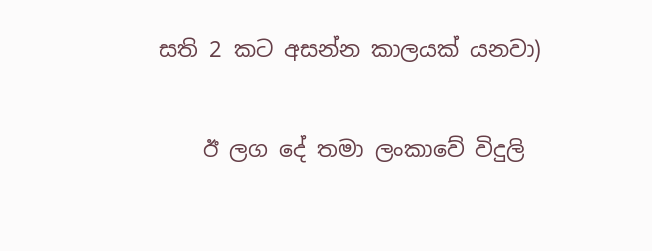සති 2 කට අසන්න කාලයක් යනවා)

    ඊ ලග දේ තමා ලංකාවේ විදුලි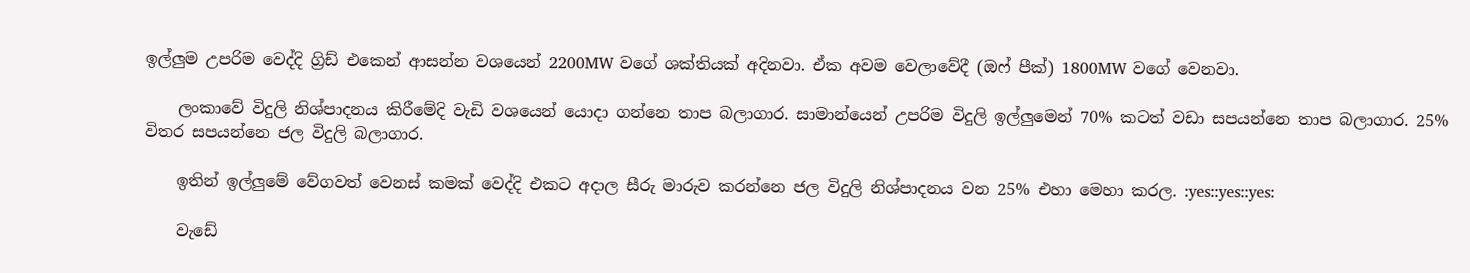ඉල්ලුම උපරිම වෙද්දි ග්‍රිඩ් එකෙන් ආසන්න වශයෙන් 2200MW වගේ ශක්තියක් අදිනවා. ඒක අවම වෙලාවේදී (ඔෆ් පීක්) 1800MW වගේ වෙනවා.

    ලංකාවේ විදුලි නිශ්පාදනය කිරීමේදි වැඩි වශයෙන් යොදා ගන්නෙ තාප බලාගාර. සාමාන්යෙන් උපරිම විදුලි ඉල්ලුමෙන් 70% කටත් වඩා සපයන්නෙ තාප බලාගාර. 25% විතර සපයන්නෙ ජල විදුලි බලාගාර.

    ඉතින් ඉල්ලුමේ වේගවත් වෙනස් කමක් වෙද්දි එකට අදාල සීරු මාරුව කරන්නෙ ජල විදුලි නිශ්පාදනය වන 25% එහා මෙහා කරල. :yes::yes::yes:

    වැඩේ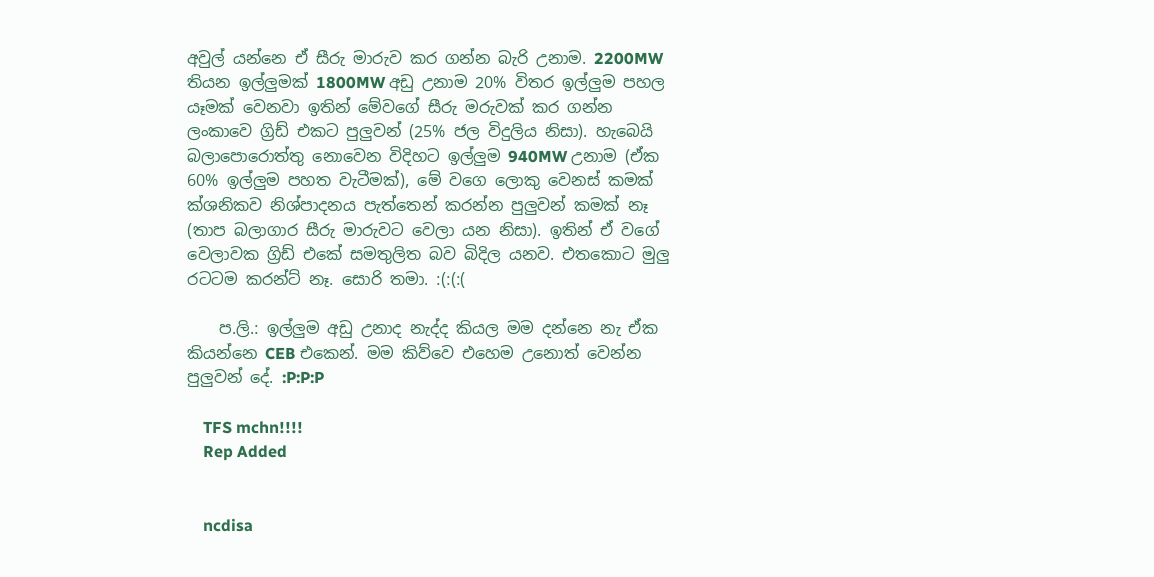අවුල් යන්නෙ ඒ සීරු මාරුව කර ගන්න බැරි උනාම. 2200MW තියන ඉල්ලුමක් 1800MW අඩු උනාම 20% විතර ඉල්ලුම පහල යෑමක් වෙනවා ඉතින් මේවගේ සීරු මරුවක් කර ගන්න ලංකාවෙ ග්‍රිඩ් එකට පුලුවන් (25% ජල විදුලිය නිසා). හැබෙයි බලාපොරොත්තු නොවෙන විදිහට ඉල්ලුම 940MW උනාම (ඒක 60% ඉල්ලුම පහත වැටීමක්), මේ වගෙ ලොකු වෙනස් කමක් ක්ශනිකව නිශ්පාදනය පැත්තෙන් කරන්න පුලුවන් කමක් නෑ (තාප බලාගාර සීරු මාරුවට වෙලා යන නිසා). ඉතින් ඒ වගේ වෙලාවක ග්‍රිඩ් එකේ සමතුලිත බව බිදිල යනව. එතකොට මුලු රටටම කරන්ට් නෑ. සොරි තමා. :(:(:(

    ප.ලි.: ඉල්ලුම අඩු උනාද නැද්ද කියල මම දන්නෙ නැ ඒක කියන්නෙ CEB එකෙන්. මම කිව්වෙ එහෙම උනොත් වෙන්න පුලුවන් දේ. :P:P:P

    TFS mchn!!!!
    Rep Added


    ncdisa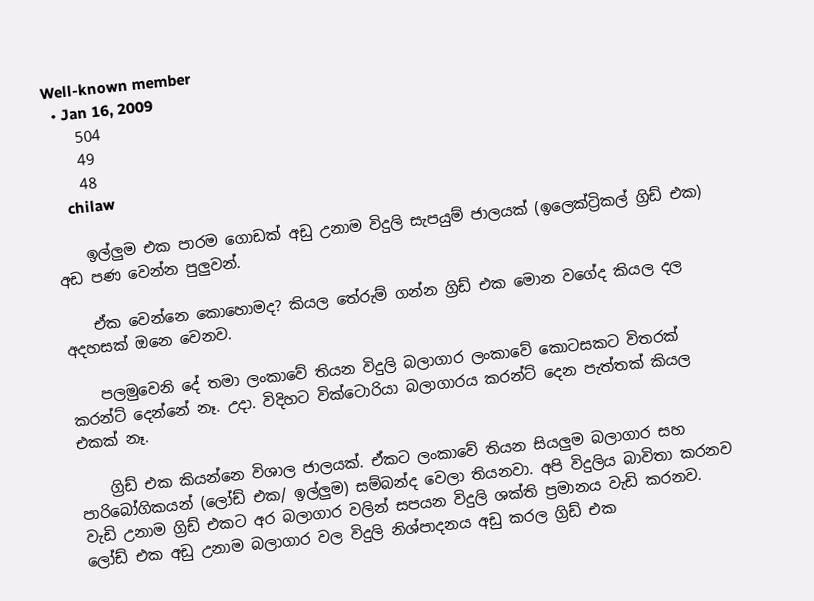Well-known member
  • Jan 16, 2009
    504
    49
    48
    chilaw

    ඉල්ලුම එක පාරම ගොඩක් අඩු උනාම විදුලි සැපයුම් ජාලයක් (ඉලෙක්ට්‍රිකල් ග්‍රිඩ් එක) අඩ පණ වෙන්න පුලුවන්.

    ඒක වෙන්නෙ කොහොමද? කියල තේරුම් ගන්න ග්‍රිඩ් එක මොන වගේද කියල දල අදහසක් ඔනෙ වෙනව.

    පලමුවෙනි දේ තමා ලංකාවේ තියන විදුලි බලාගාර ලංකාවේ කොටසකට විතරක් කරන්ට් දෙන්නේ නෑ. උදා. විදිහට වික්ටොරියා බලාගාරය කරන්ට් දෙන පැත්තක් කියල එකක් නෑ.

    ග්‍රිඩ් එක කියන්නෙ විශාල ජාලයක්. ඒකට ලංකාවේ තියන සියලුම බලාගාර සහ පාරිබෝගිකයන් (ලෝඩ් එක/ ඉල්ලුම) සම්බන්ද වෙලා තියනවා. අපි විදුලිය බාවිතා කරනව වැඩි උනාම ග්‍රිඩ් එකට අර බලාගාර වලින් සපයන විදුලි ශක්ති ප්‍රමානය වැඩි කරනව. ලෝඩ් එක අඩු උනාම බලාගාර වල විදුලි නිශ්පාදනය අඩු කරල ග්‍රිඩ් එක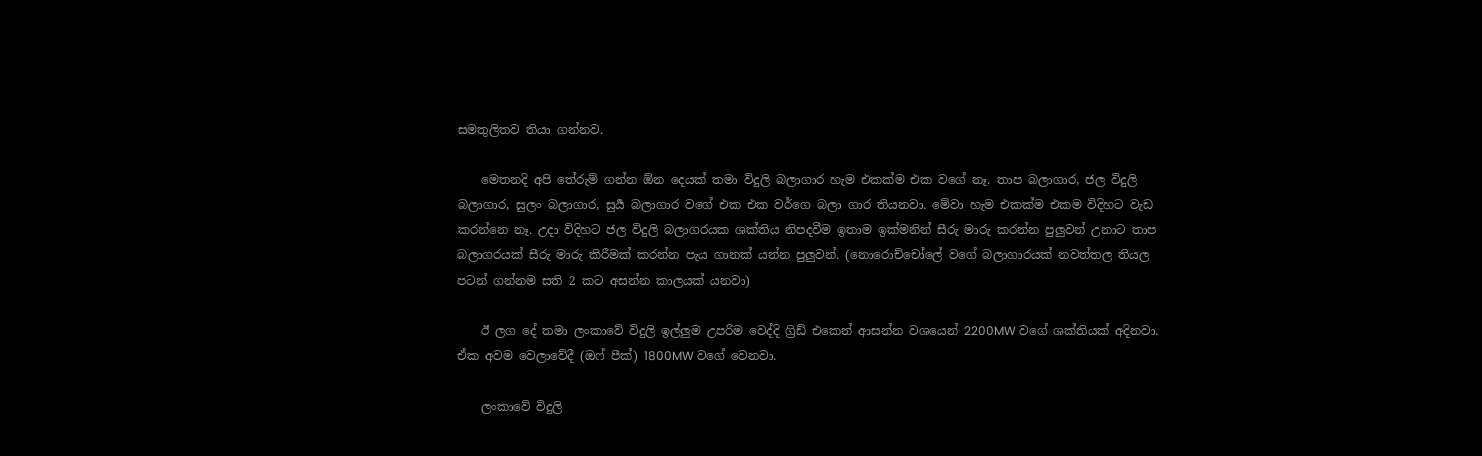සමතුලිතව තියා ගන්නව.

    මෙතනදි අපි තේරුම් ගන්න ඕන දෙයක් තමා විදුලි බලාගාර හැම එකක්ම එක වගේ නෑ. තාප බලාගාර, ජල විදුලි බලාගාර, සුලං බලාගාර, සුර්‍ය බලාගාර වගේ එක එක වර්ගෙ බලා ගාර තියනවා. මේවා හැම එකක්ම එකම විදිහට වැඩ කරන්නෙ නෑ. උදා විදිහට ජල විදුලි බලාගරයක ශක්තිය නිපදවීම ඉතාම ඉක්මනින් සීරු මාරු කරන්න පුලුවන් උනාට තාප බලාගරයක් සීරු මාරු කිරීමක් කරන්න පැය ගානක් යන්න පුලුවන්. (නොරොච්චෝලේ වගේ බලාගාරයක් නවත්තල තියල පටන් ගන්නම සති 2 කට අසන්න කාලයක් යනවා)

    ඊ ලග දේ තමා ලංකාවේ විදුලි ඉල්ලුම උපරිම වෙද්දි ග්‍රිඩ් එකෙන් ආසන්න වශයෙන් 2200MW වගේ ශක්තියක් අදිනවා. ඒක අවම වෙලාවේදී (ඔෆ් පීක්) 1800MW වගේ වෙනවා.

    ලංකාවේ විදුලි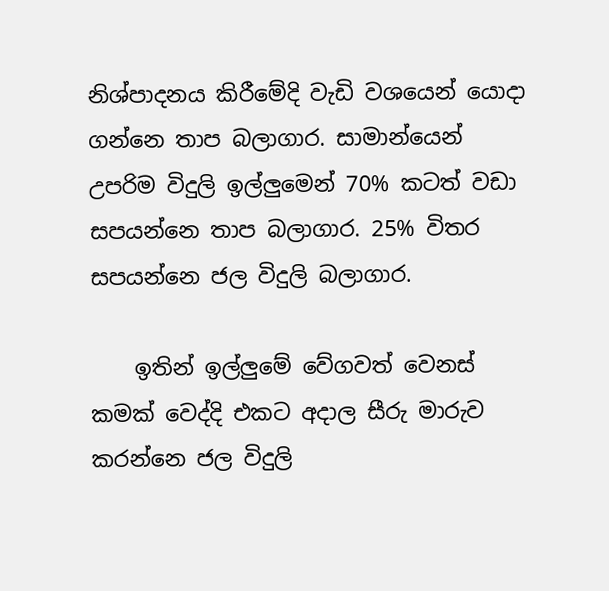නිශ්පාදනය කිරීමේදි වැඩි වශයෙන් යොදා ගන්නෙ තාප බලාගාර. සාමාන්යෙන් උපරිම විදුලි ඉල්ලුමෙන් 70% කටත් වඩා සපයන්නෙ තාප බලාගාර. 25% විතර සපයන්නෙ ජල විදුලි බලාගාර.

    ඉතින් ඉල්ලුමේ වේගවත් වෙනස් කමක් වෙද්දි එකට අදාල සීරු මාරුව කරන්නෙ ජල විදුලි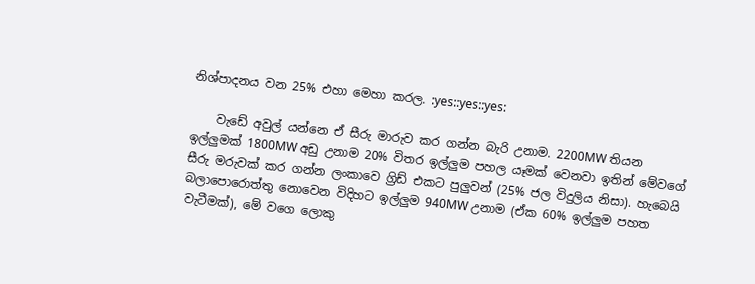නිශ්පාදනය වන 25% එහා මෙහා කරල. :yes::yes::yes:

    වැඩේ අවුල් යන්නෙ ඒ සීරු මාරුව කර ගන්න බැරි උනාම. 2200MW තියන ඉල්ලුමක් 1800MW අඩු උනාම 20% විතර ඉල්ලුම පහල යෑමක් වෙනවා ඉතින් මේවගේ සීරු මරුවක් කර ගන්න ලංකාවෙ ග්‍රිඩ් එකට පුලුවන් (25% ජල විදුලිය නිසා). හැබෙයි බලාපොරොත්තු නොවෙන විදිහට ඉල්ලුම 940MW උනාම (ඒක 60% ඉල්ලුම පහත වැටීමක්), මේ වගෙ ලොකු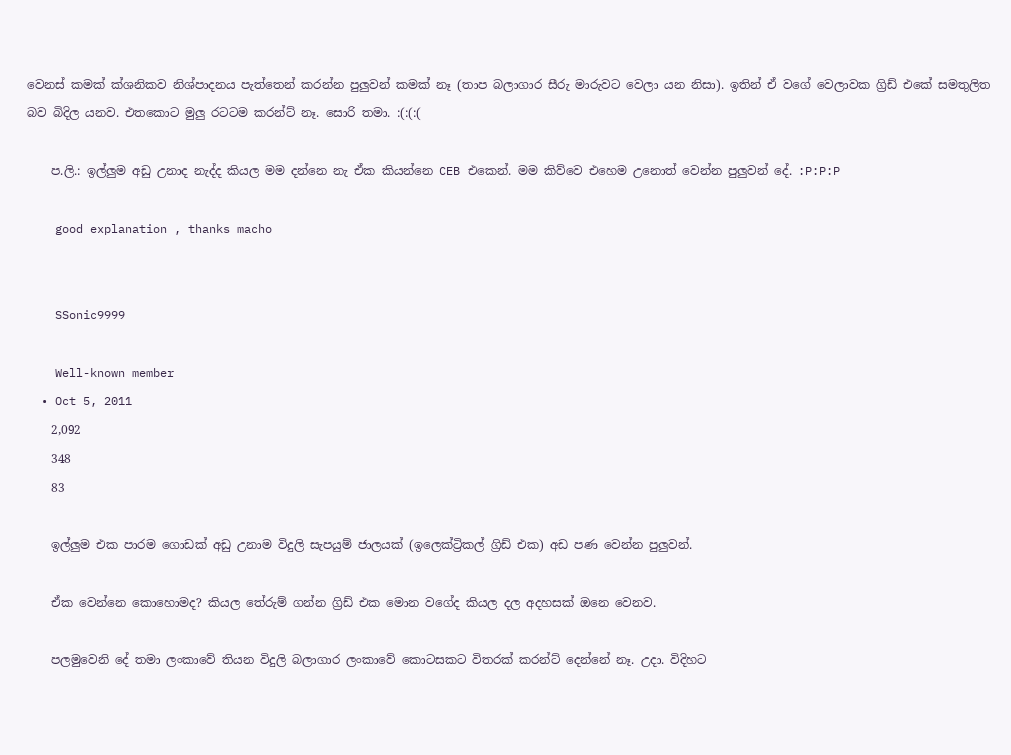වෙනස් කමක් ක්ශනිකව නිශ්පාදනය පැත්තෙන් කරන්න පුලුවන් කමක් නෑ (තාප බලාගාර සීරු මාරුවට වෙලා යන නිසා). ඉතින් ඒ වගේ වෙලාවක ග්‍රිඩ් එකේ සමතුලිත බව බිදිල යනව. එතකොට මුලු රටටම කරන්ට් නෑ. සොරි තමා. :(:(:(

    ප.ලි.: ඉල්ලුම අඩු උනාද නැද්ද කියල මම දන්නෙ නැ ඒක කියන්නෙ CEB එකෙන්. මම කිව්වෙ එහෙම උනොත් වෙන්න පුලුවන් දේ. :P:P:P

    good explanation , thanks macho


    SSonic9999

    Well-known member
  • Oct 5, 2011
    2,092
    348
    83

    ඉල්ලුම එක පාරම ගොඩක් අඩු උනාම විදුලි සැපයුම් ජාලයක් (ඉලෙක්ට්‍රිකල් ග්‍රිඩ් එක) අඩ පණ වෙන්න පුලුවන්.

    ඒක වෙන්නෙ කොහොමද? කියල තේරුම් ගන්න ග්‍රිඩ් එක මොන වගේද කියල දල අදහසක් ඔනෙ වෙනව.

    පලමුවෙනි දේ තමා ලංකාවේ තියන විදුලි බලාගාර ලංකාවේ කොටසකට විතරක් කරන්ට් දෙන්නේ නෑ. උදා. විදිහට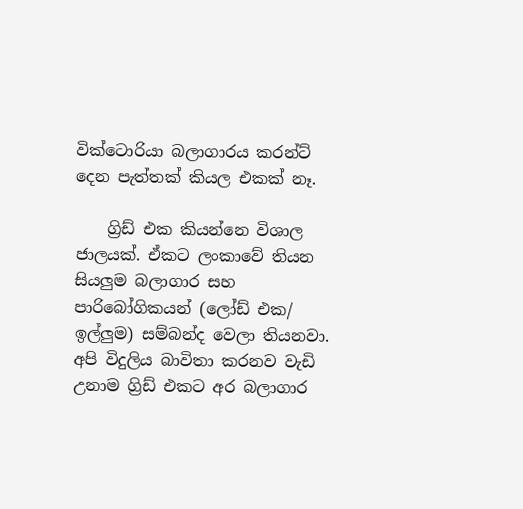වික්ටොරියා බලාගාරය කරන්ට් දෙන පැත්තක් කියල එකක් නෑ.

    ග්‍රිඩ් එක කියන්නෙ විශාල ජාලයක්. ඒකට ලංකාවේ තියන සියලුම බලාගාර සහ පාරිබෝගිකයන් (ලෝඩ් එක/ ඉල්ලුම) සම්බන්ද වෙලා තියනවා. අපි විදුලිය බාවිතා කරනව වැඩි උනාම ග්‍රිඩ් එකට අර බලාගාර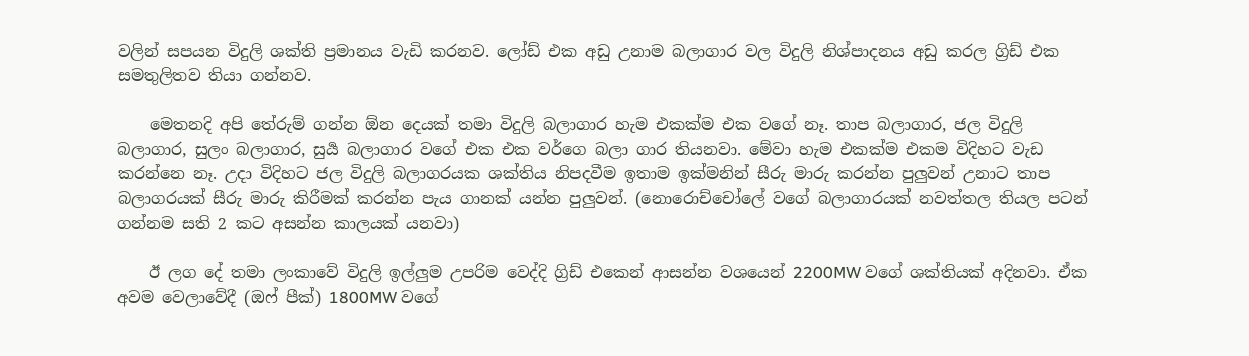වලින් සපයන විදුලි ශක්ති ප්‍රමානය වැඩි කරනව. ලෝඩ් එක අඩු උනාම බලාගාර වල විදුලි නිශ්පාදනය අඩු කරල ග්‍රිඩ් එක සමතුලිතව තියා ගන්නව.

    මෙතනදි අපි තේරුම් ගන්න ඕන දෙයක් තමා විදුලි බලාගාර හැම එකක්ම එක වගේ නෑ. තාප බලාගාර, ජල විදුලි බලාගාර, සුලං බලාගාර, සුර්‍ය බලාගාර වගේ එක එක වර්ගෙ බලා ගාර තියනවා. මේවා හැම එකක්ම එකම විදිහට වැඩ කරන්නෙ නෑ. උදා විදිහට ජල විදුලි බලාගරයක ශක්තිය නිපදවීම ඉතාම ඉක්මනින් සීරු මාරු කරන්න පුලුවන් උනාට තාප බලාගරයක් සීරු මාරු කිරීමක් කරන්න පැය ගානක් යන්න පුලුවන්. (නොරොච්චෝලේ වගේ බලාගාරයක් නවත්තල තියල පටන් ගන්නම සති 2 කට අසන්න කාලයක් යනවා)

    ඊ ලග දේ තමා ලංකාවේ විදුලි ඉල්ලුම උපරිම වෙද්දි ග්‍රිඩ් එකෙන් ආසන්න වශයෙන් 2200MW වගේ ශක්තියක් අදිනවා. ඒක අවම වෙලාවේදී (ඔෆ් පීක්) 1800MW වගේ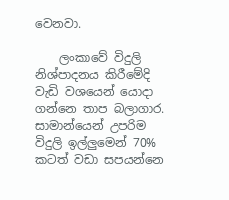වෙනවා.

    ලංකාවේ විදුලි නිශ්පාදනය කිරීමේදි වැඩි වශයෙන් යොදා ගන්නෙ තාප බලාගාර. සාමාන්යෙන් උපරිම විදුලි ඉල්ලුමෙන් 70% කටත් වඩා සපයන්නෙ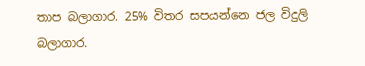තාප බලාගාර. 25% විතර සපයන්නෙ ජල විදුලි බලාගාර.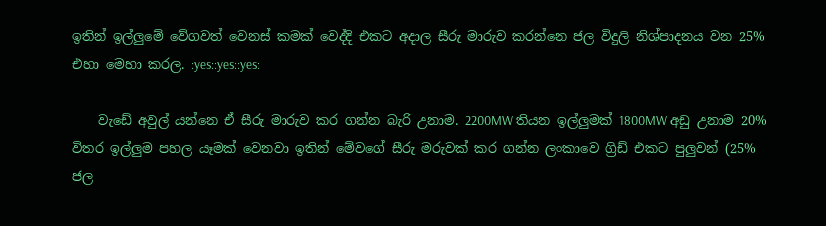ඉතින් ඉල්ලුමේ වේගවත් වෙනස් කමක් වෙද්දි එකට අදාල සීරු මාරුව කරන්නෙ ජල විදුලි නිශ්පාදනය වන 25% එහා මෙහා කරල. :yes::yes::yes:

    වැඩේ අවුල් යන්නෙ ඒ සීරු මාරුව කර ගන්න බැරි උනාම. 2200MW තියන ඉල්ලුමක් 1800MW අඩු උනාම 20% විතර ඉල්ලුම පහල යෑමක් වෙනවා ඉතින් මේවගේ සීරු මරුවක් කර ගන්න ලංකාවෙ ග්‍රිඩ් එකට පුලුවන් (25% ජල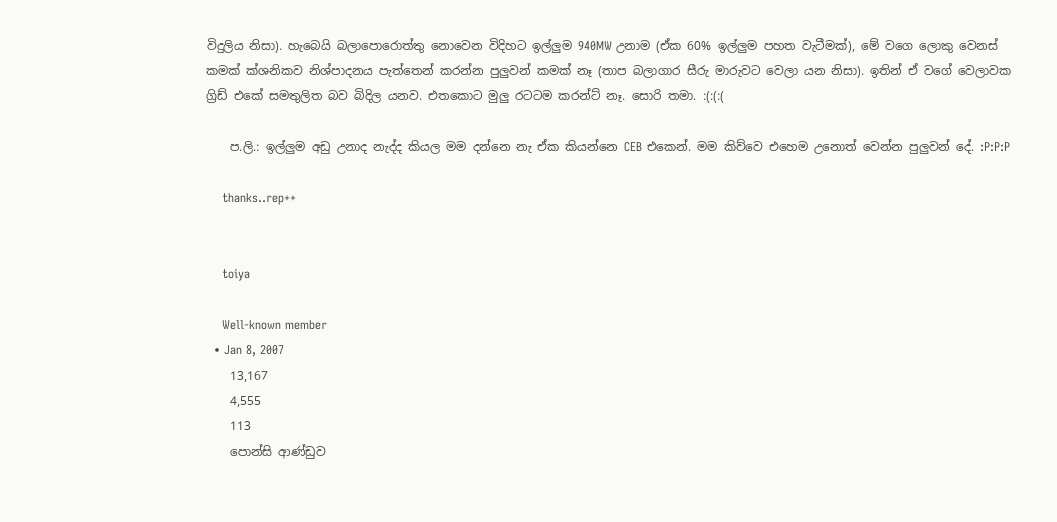විදුලිය නිසා). හැබෙයි බලාපොරොත්තු නොවෙන විදිහට ඉල්ලුම 940MW උනාම (ඒක 60% ඉල්ලුම පහත වැටීමක්), මේ වගෙ ලොකු වෙනස් කමක් ක්ශනිකව නිශ්පාදනය පැත්තෙන් කරන්න පුලුවන් කමක් නෑ (තාප බලාගාර සීරු මාරුවට වෙලා යන නිසා). ඉතින් ඒ වගේ වෙලාවක ග්‍රිඩ් එකේ සමතුලිත බව බිදිල යනව. එතකොට මුලු රටටම කරන්ට් නෑ. සොරි තමා. :(:(:(

    ප.ලි.: ඉල්ලුම අඩු උනාද නැද්ද කියල මම දන්නෙ නැ ඒක කියන්නෙ CEB එකෙන්. මම කිව්වෙ එහෙම උනොත් වෙන්න පුලුවන් දේ. :P:P:P

    thanks..rep++


    toiya

    Well-known member
  • Jan 8, 2007
    13,167
    4,555
    113
    පොන්සි ආණ්ඩුව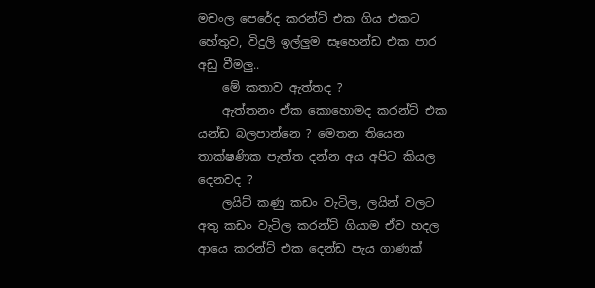මචංල පෙරේද කරන්ට් එක ගිය එකට හේතුව, විදුලි ඉල්ලුම සෑහෙන්ඩ එක පාර අඩු වීමලු..
    මේ කතාව ඇත්තද ?
    ඇත්තනං ඒක කොහොමද කරන්ට් එක යන්ඩ බලපාන්නෙ ? මෙතන තියෙන තාක්ෂණික පැත්ත දන්න අය අපිට කියල දෙනවද ?
    ලයිට් කණු කඩං වැටිල, ලයින් වලට අතු කඩං වැටිල කරන්ට් ගියාම ඒව හදල ආයෙ කරන්ට් එක දෙන්ඩ පැය ගාණක්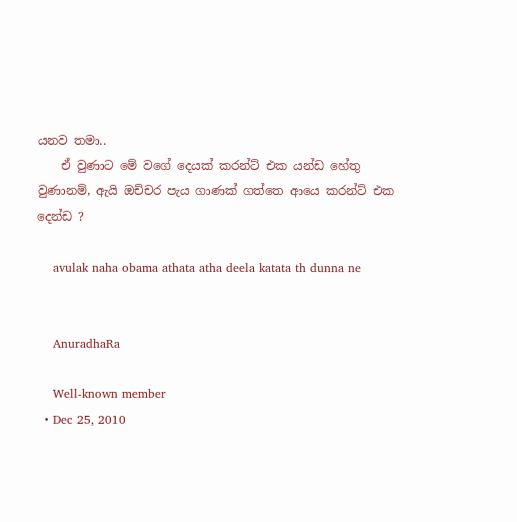යනව තමා..
    ඒ වුණාට මේ වගේ දෙයක් කරන්ට් එක යන්ඩ හේතු වුණානම්, ඇයි ඔච්චර පැය ගාණක් ගත්තෙ ආයෙ කරන්ට් එක දෙන්ඩ ?

    avulak naha obama athata atha deela katata th dunna ne


    AnuradhaRa

    Well-known member
  • Dec 25, 2010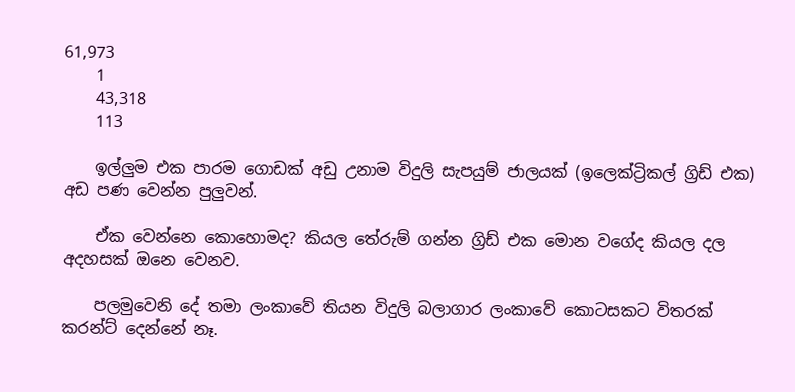61,973
    1
    43,318
    113

    ඉල්ලුම එක පාරම ගොඩක් අඩු උනාම විදුලි සැපයුම් ජාලයක් (ඉලෙක්ට්‍රිකල් ග්‍රිඩ් එක) අඩ පණ වෙන්න පුලුවන්.

    ඒක වෙන්නෙ කොහොමද? කියල තේරුම් ගන්න ග්‍රිඩ් එක මොන වගේද කියල දල අදහසක් ඔනෙ වෙනව.

    පලමුවෙනි දේ තමා ලංකාවේ තියන විදුලි බලාගාර ලංකාවේ කොටසකට විතරක් කරන්ට් දෙන්නේ නෑ.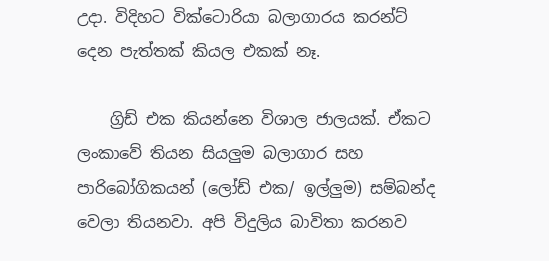උදා. විදිහට වික්ටොරියා බලාගාරය කරන්ට් දෙන පැත්තක් කියල එකක් නෑ.

    ග්‍රිඩ් එක කියන්නෙ විශාල ජාලයක්. ඒකට ලංකාවේ තියන සියලුම බලාගාර සහ පාරිබෝගිකයන් (ලෝඩ් එක/ ඉල්ලුම) සම්බන්ද වෙලා තියනවා. අපි විදුලිය බාවිතා කරනව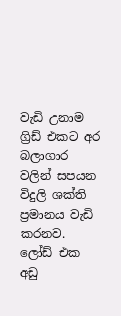වැඩි උනාම ග්‍රිඩ් එකට අර බලාගාර වලින් සපයන විදුලි ශක්ති ප්‍රමානය වැඩි කරනව. ලෝඩ් එක අඩු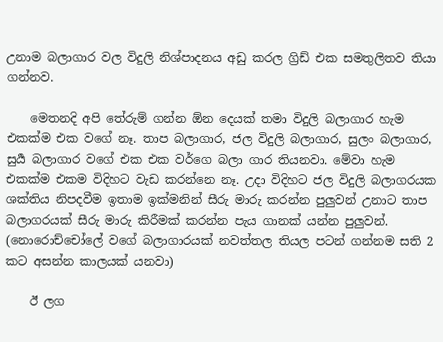උනාම බලාගාර වල විදුලි නිශ්පාදනය අඩු කරල ග්‍රිඩ් එක සමතුලිතව තියා ගන්නව.

    මෙතනදි අපි තේරුම් ගන්න ඕන දෙයක් තමා විදුලි බලාගාර හැම එකක්ම එක වගේ නෑ. තාප බලාගාර, ජල විදුලි බලාගාර, සුලං බලාගාර, සුර්‍ය බලාගාර වගේ එක එක වර්ගෙ බලා ගාර තියනවා. මේවා හැම එකක්ම එකම විදිහට වැඩ කරන්නෙ නෑ. උදා විදිහට ජල විදුලි බලාගරයක ශක්තිය නිපදවීම ඉතාම ඉක්මනින් සීරු මාරු කරන්න පුලුවන් උනාට තාප බලාගරයක් සීරු මාරු කිරීමක් කරන්න පැය ගානක් යන්න පුලුවන්. (නොරොච්චෝලේ වගේ බලාගාරයක් නවත්තල තියල පටන් ගන්නම සති 2 කට අසන්න කාලයක් යනවා)

    ඊ ලග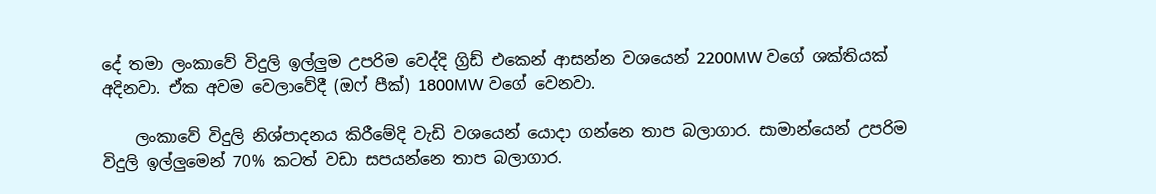දේ තමා ලංකාවේ විදුලි ඉල්ලුම උපරිම වෙද්දි ග්‍රිඩ් එකෙන් ආසන්න වශයෙන් 2200MW වගේ ශක්තියක් අදිනවා. ඒක අවම වෙලාවේදී (ඔෆ් පීක්) 1800MW වගේ වෙනවා.

    ලංකාවේ විදුලි නිශ්පාදනය කිරීමේදි වැඩි වශයෙන් යොදා ගන්නෙ තාප බලාගාර. සාමාන්යෙන් උපරිම විදුලි ඉල්ලුමෙන් 70% කටත් වඩා සපයන්නෙ තාප බලාගාර.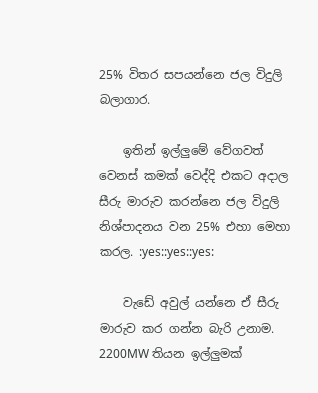25% විතර සපයන්නෙ ජල විදුලි බලාගාර.

    ඉතින් ඉල්ලුමේ වේගවත් වෙනස් කමක් වෙද්දි එකට අදාල සීරු මාරුව කරන්නෙ ජල විදුලි නිශ්පාදනය වන 25% එහා මෙහා කරල. :yes::yes::yes:

    වැඩේ අවුල් යන්නෙ ඒ සීරු මාරුව කර ගන්න බැරි උනාම. 2200MW තියන ඉල්ලුමක්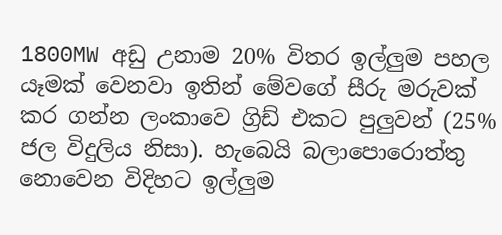1800MW අඩු උනාම 20% විතර ඉල්ලුම පහල යෑමක් වෙනවා ඉතින් මේවගේ සීරු මරුවක් කර ගන්න ලංකාවෙ ග්‍රිඩ් එකට පුලුවන් (25% ජල විදුලිය නිසා). හැබෙයි බලාපොරොත්තු නොවෙන විදිහට ඉල්ලුම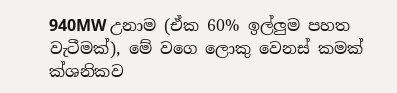940MW උනාම (ඒක 60% ඉල්ලුම පහත වැටීමක්), මේ වගෙ ලොකු වෙනස් කමක් ක්ශනිකව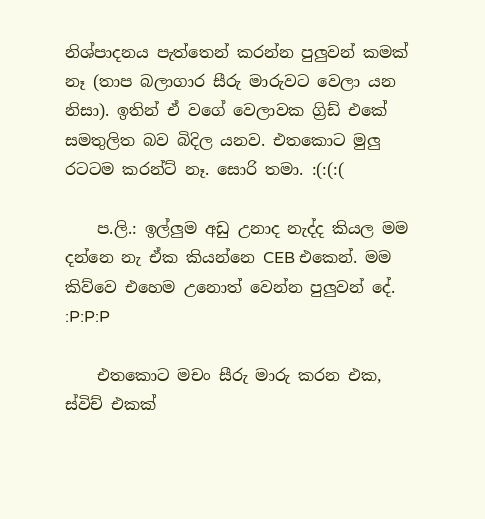නිශ්පාදනය පැත්තෙන් කරන්න පුලුවන් කමක් නෑ (තාප බලාගාර සීරු මාරුවට වෙලා යන නිසා). ඉතින් ඒ වගේ වෙලාවක ග්‍රිඩ් එකේ සමතුලිත බව බිදිල යනව. එතකොට මුලු රටටම කරන්ට් නෑ. සොරි තමා. :(:(:(

    ප.ලි.: ඉල්ලුම අඩු උනාද නැද්ද කියල මම දන්නෙ නැ ඒක කියන්නෙ CEB එකෙන්. මම කිව්වෙ එහෙම උනොත් වෙන්න පුලුවන් දේ. :P:P:P

    එතකොට මචං සීරු මාරු කරන එක, ස්විච් එකක්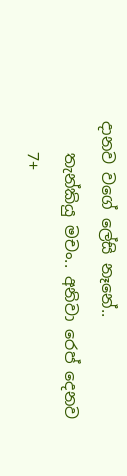දානව වගේ ලේසි නෑනේ..
    තැන්කියු මචං.. අනිවා රෙප් දෙනව
    7+